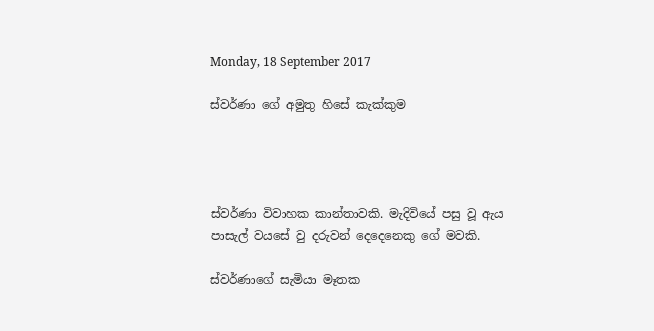Monday, 18 September 2017

ස්වර්ණා ගේ අමුතු හිසේ කැක්කුම




ස්වර්ණා විවාහක කාන්තාවකි. මැදිවියේ පසු වූ ඇය පාසැල් වයසේ වු දරුවන් දෙදෙනෙකු ගේ මවකි.

ස්වර්ණාගේ සැමියා මෑතක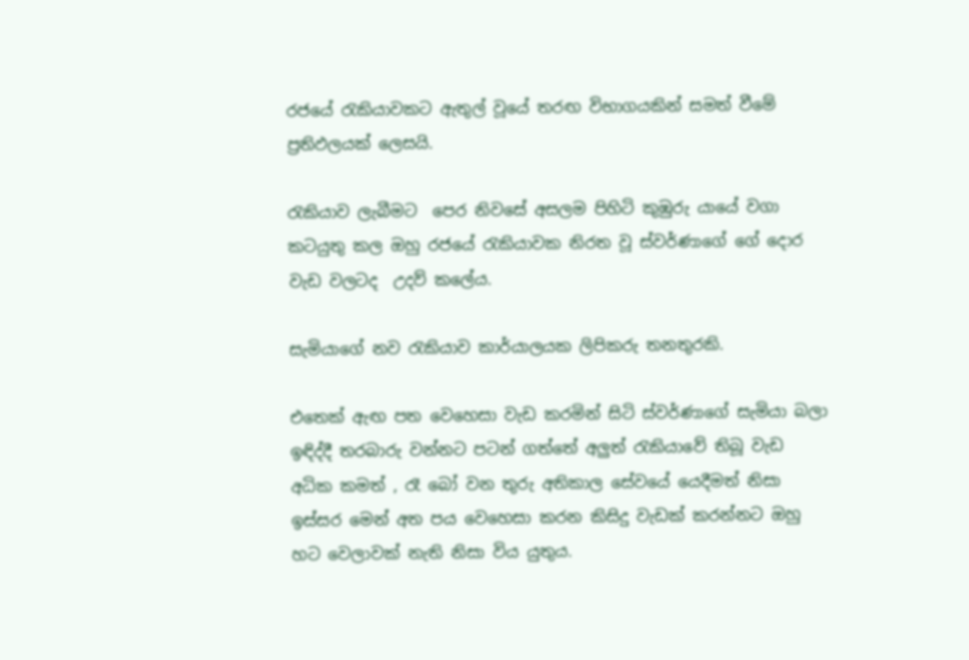රජයේ රැකියාවකට ඇතුල් වූයේ තරඟ විභාගයකින් සමත් වීමේ ප්‍රතිඵලයක් ලෙසයි.

රැකියාව ලැබීමට  පෙර නිවසේ අසලම පිහිටි කුඹුරු යායේ වගා කටයුතු කල ඔහු රජයේ රැකියාවක නිරත වූ ස්වර්ණාගේ ගේ දොර වැඩ වලටද  උදව් කලේය.

සැමියාගේ නව රැකියාව කාර්යාලයක ලිපිකරු තනතුරකි.

එතෙක් ඇඟ පත වෙහෙසා වැඩ කරමින් සිටි ස්වර්ණාගේ සැමියා බලා ඉඳිද්දී තරබාරු වන්නට පටන් ගත්තේ අලුත් රැකියාවේ තිබූ වැඩ අධික කමත් , රෑ බෝ වන තුරු අතිකාල සේවයේ යෙදීමත් නිසා ඉස්සර මෙන් අත පය වෙහෙසා කරන කිසිදු වැඩක් කරන්නට ඔහු හට වෙලාවක් නැති නිසා විය යුතුය.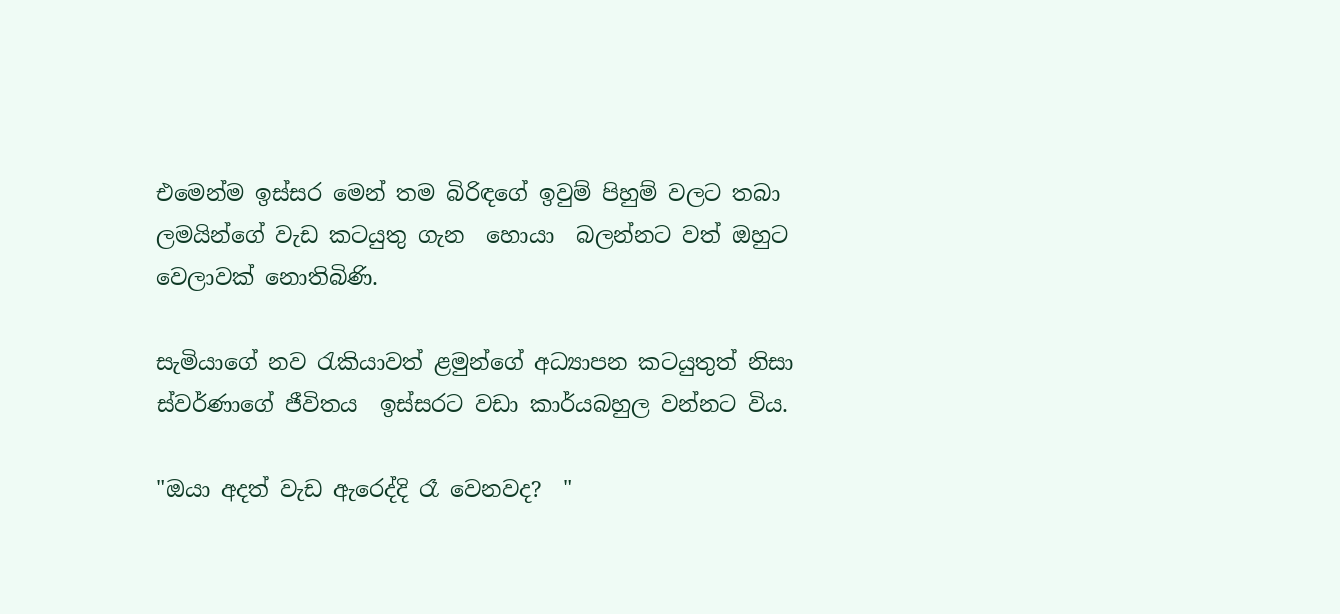එමෙන්ම ඉස්සර මෙන් තම බිරිඳගේ ඉවුම් පිහුම් වලට තබා ලමයින්ගේ වැඩ කටයුතු ගැන  හොයා  බලන්නට වත් ඔහුට වෙලාවක් නොතිබිණි.

සැමියාගේ නව රැකියාවත් ළමුන්ගේ අධ්‍යාපන කටයුතුත් නිසා ස්වර්ණාගේ ජීවිතය  ඉස්සරට වඩා කාර්යබහුල වන්නට විය.

"ඔයා අදත් වැඩ ඇරෙද්දි රෑ වෙනවද?  "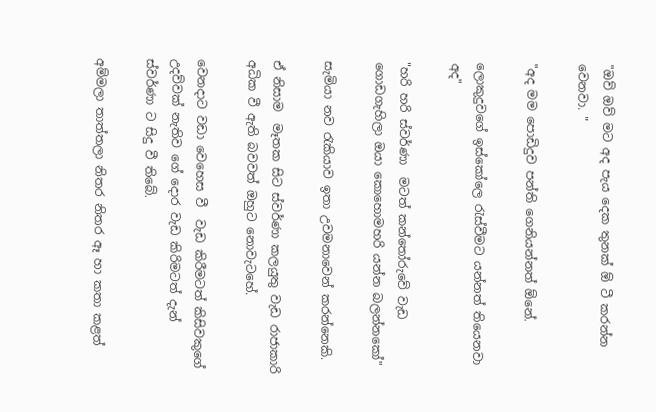"ඔව් ඔව් මට අද පැය දෙක තුනක් ඕ ටී කරන්න වෙනවා. "

"අද මම පොඩිදුව පන්ති ගෙනියන්නත් ඕනේ.

ලොකුදුවගේ ඉස්කෝලෙ රැස්වීමට යන්නත් තියෙනවා අද"

"හරි හරි ස්වර්ණා  මටත් කන්තෝරුවේ වැඩ ගොඩගැහිලා ඔයා කොහොමහරි යන්න බලන්නකෝ"

සැමියා නව රැකියාව ඉතා උවමනාවෙන් කරන්නෙකි.

ඒ නිසාම  මෑතක සිට ස්වර්ණා කලයුතු වැඩ රාජාකාරි අධික වී ඇති බවවත් ඔහුට නොවැටහේ.

වෙනදාට වඩා වෙහෙස වී  වැඩ කිරීමටත් කිසිවකුගේ උදව්වක් නැතිව ගේ දොර වැඩ කිරිමටත් දැන් ස්වර්ණා ට සිදු වී තිබේ.

අම්මලා තාත්තලා නිතර නිතර ඈ හා කතා කළත්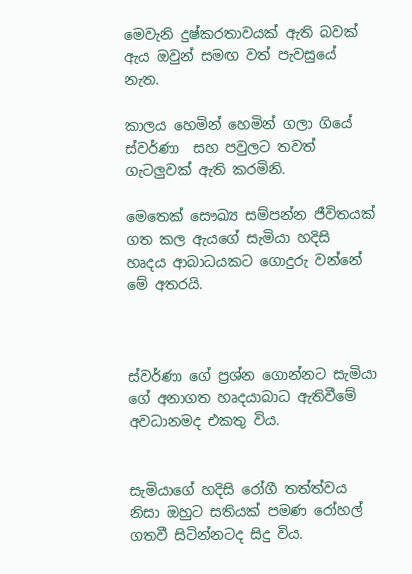මෙවැනි දුෂ්කරතාවයක් ඇති බවක් ඇය ඔවුන් සමඟ වත් පැවසුයේ නැත.

කාලය හෙමින් හෙමින් ගලා ගියේ ස්වර්ණා  සහ පවුලට තවත් ගැටලුවක් ඇති කරමිනි.

මෙතෙක් සෞඛ්‍ය සම්පන්න ජීවිතයක් ගත කල ඇයගේ සැමියා හදිසි හෘදය ආබාධයකට ගොදුරු වන්නේ මේ අතරයි.



ස්වර්ණා ගේ ප්‍රශ්න ගොන්නට සැමියා ගේ අනාගත හෘදයාබාධ ඇතිවීමේ අවධානමද එකතු විය.


සැමියාගේ හදිසි රෝගී තත්ත්වය නිසා ඔහුට සතියක් පමණ රෝහල් ගතවී සිටින්නටද සිදු විය.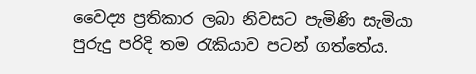වෛද්‍ය ප්‍රතිකාර ලබා නිවසට පැමිණි සැමියා පුරුදු පරිදි තම රැකියාව පටන් ගත්තේය.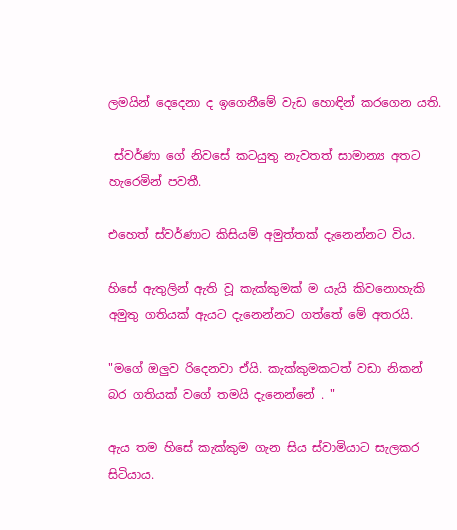ලමයින් දෙදෙනා ද ඉගෙනීමේ වැඩ හොඳින් කරගෙන යති.

 ස්වර්ණා ගේ නිවසේ කටයුතු නැවතත් සාමාන්‍ය අතට හැරෙමින් පවතී.

එහෙත් ස්වර්ණාට කිසියම් අමුත්තක් දැනෙන්නට විය.

හිසේ ඇතුලින් ඇති වූ කැක්කුමක් ම යැයි කිවනොහැකි අමුතු ගතියක් ඇයට දැනෙන්නට ගත්තේ මේ අතරයි.

"මගේ ඔලුව රිදෙනවා ඒයි. කැක්කුමකටත් වඩා නිකන් බර ගතියක් වගේ තමයි දැනෙන්නේ . "

ඇය තම හිසේ කැක්කුම ගැන සිය ස්වාමියාට සැලකර සිටියාය.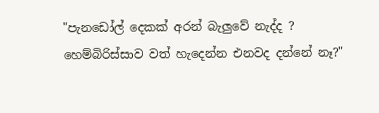"පැනඩෝල් දෙකක් අරන් බැලුවේ නැද්ද ? හෙම්බිරිස්සාව වත් හැදෙන්න එනවද දන්නේ නෑ?"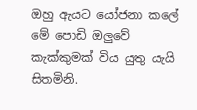ඔහු ඇයට යෝජනා කලේ මේ පොඩි ඔලුවේ කැක්කුමක් විය යුතු යැයි සිතමිනි.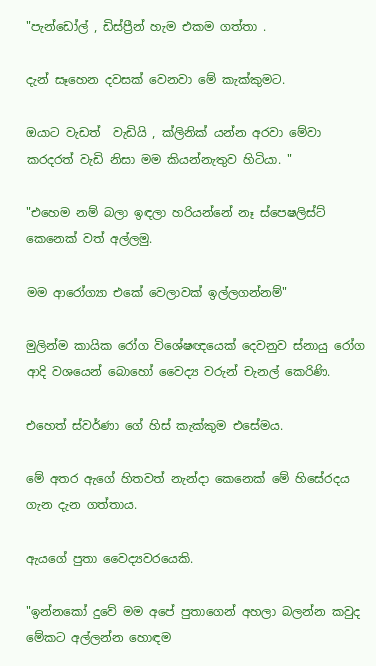"පැන්ඩෝල් , ඩිස්ප්‍රීන් හැම එකම ගත්තා .

දැන් සෑහෙන දවසක් වෙනවා මේ කැක්කුමට.

ඔයාට වැඩත්  වැඩියි , ක්ලිනික් යන්න අරවා මේවා කරදරත් වැඩි නිසා මම කියන්නැතුව හිටියා. "

"එහෙම නම් බලා ඉඳලා හරියන්නේ නෑ ස්පෙෂලිස්ට් කෙනෙක් වත් අල්ලමු.

මම ආරෝග්‍යා එකේ වෙලාවක් ඉල්ලගන්නම්"

මුලින්ම කායික රෝග විශේෂඥයෙක් දෙවනුව ස්නායු රෝග ආදි වශයෙන් බොහෝ වෛද්‍ය වරුන් චැනල් කෙරිණි.

එහෙත් ස්වර්ණා ගේ හිස් කැක්කුම එසේමය.

මේ අතර ඇගේ හිතවත් නැන්දා කෙනෙක් මේ හිසේරදය ගැන දැන ගත්තාය.

ඇයගේ පුතා වෛද්‍යවරයෙකි.

"ඉන්නකෝ දුවේ මම අපේ පුතාගෙන් අහලා බලන්න කවුද මේකට අල්ලන්න හොඳම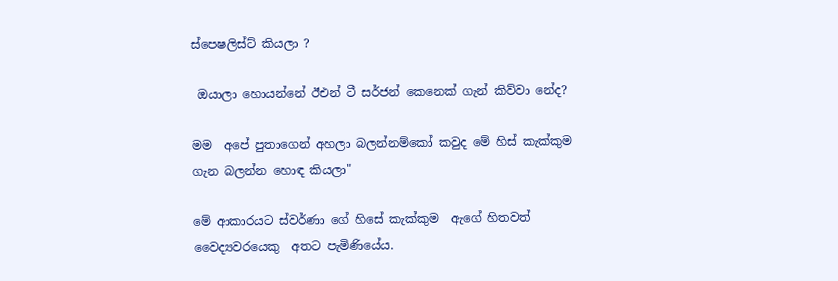ස්පෙෂලිස්ට් කියලා ?

 ඔයාලා හොයන්නේ ඊඑන් ටී සර්ජන් කෙනෙක් ගැන් කිව්වා නේද?

මම  අපේ පුතාගෙන් අහලා බලන්නම්කෝ කවුද මේ හිස් කැක්කුම ගැන බලන්න හොඳ කියලා"

මේ ආකාරයට ස්වර්ණා ගේ හිසේ කැක්කුම  ඇගේ හිතවත් වෛද්‍යවරයෙකු  අතට පැමිණියේය.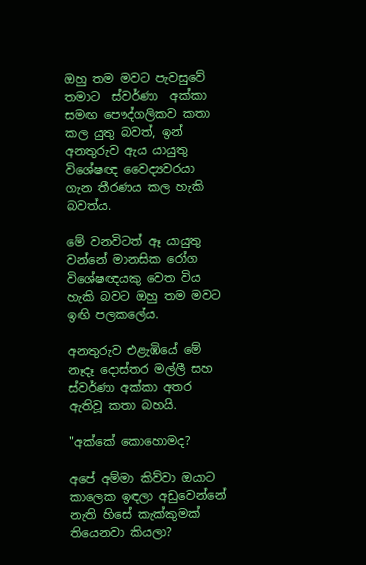ඔහු තම මවට පැවසුවේ තමාට  ස්වර්ණා  අක්කා සමඟ පෞද්ගලිකව කතා කල යුතු බවත්, ඉන් අනතුරුව ඇය යායුතු  විශේෂඥ වෛද්‍යවරයා ගැන තීරණය කල හැකි බවත්ය.

මේ වනවිටත් ඈ යායුතු වන්නේ මානසික රෝග විශේෂඥයකු වෙත විය හැකි බවට ඔහු තම මවට ඉඟි පලකලේය.

අනතුරුව එළැඹියේ මේ නෑදෑ දොස්තර මල්ලී සහ ස්වර්ණා අක්කා අතර ඇතිවූ කතා බහයි.

"අක්කේ කොහොමද?

අපේ අම්මා කිව්වා ඔයාට කාලෙක ඉඳලා අඩුවෙන්නේ නැති හිසේ කැක්කුමක් තියෙනවා කියලා?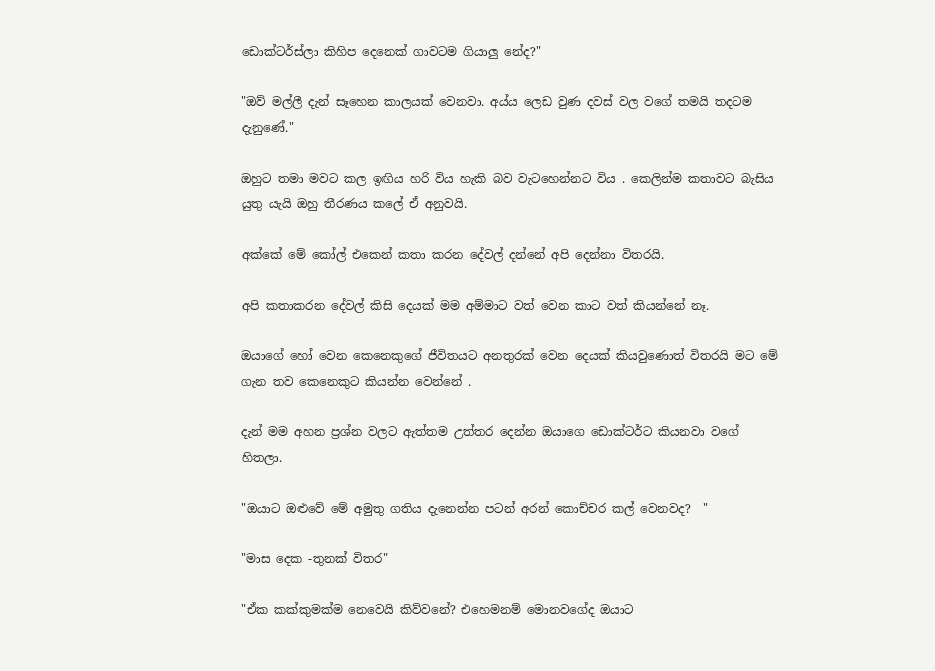ඩොක්ටර්ස්ලා කිහිප දෙනෙක් ගාවටම ගියාලු නේද?"

"ඔව් මල්ලී දැන් සෑහෙන කාලයක් වෙනවා. අය්ය ලෙඩ වුණ දවස් වල වගේ තමයි තදටම දැනුණේ."

ඔහුට තමා මවට කල ඉඟිය හරි විය හැකි බව වැටහෙන්නට විය . කෙලින්ම කතාවට බැසිය යුතු යැයි ඔහු තීරණය කලේ ඒ අනුවයි.

අක්කේ මේ කෝල් එකෙන් කතා කරන දේවල් දන්නේ අපි දෙන්නා විතරයි.

අපි කතාකරන දේවල් කිසි දෙයක් මම අම්මාට වත් වෙන කාට වත් කියන්නේ නෑ.

ඔයාගේ හෝ වෙන කෙනෙකුගේ ජීවිතයට අනතුරක් වෙන දෙයක් කියවුණොත් විතරයි මට මේ ගැන තව කෙනෙකුට කියන්න වෙන්නේ .

දැන් මම අහන ප්‍රශ්න වලට ඇත්තම උත්තර දෙන්න ඔයාගෙ ඩොක්ටර්ට කියනවා වගේ හිතලා.

"ඔයාට ඔළුවේ මේ අමුතු ගතිය දැනෙන්න පටන් අරන් කොච්චර කල් වෙනවද?  "

"මාස දෙක -තුනක් විතර"

"ඒක කක්කුමක්ම නෙවෙයි කිව්වනේ? එහෙමනම් මොනවගේද ඔයාට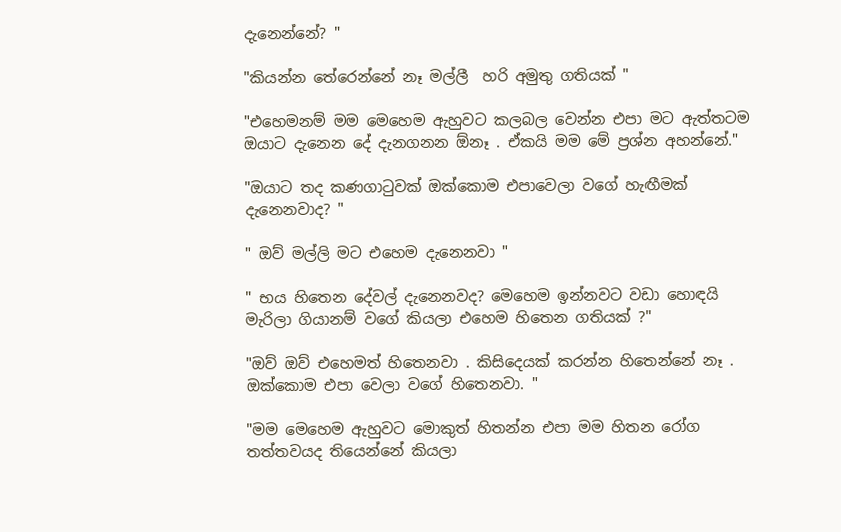දැනෙන්නේ? "

"කියන්න තේරෙන්නේ නෑ මල්ලී  හරි අමුතු ගතියක් "

"එහෙමනම් මම මෙහෙම ඇහුවට කලබල වෙන්න එපා මට ඇත්තටම ඔයාට දැනෙන දේ දැනගනන ඕනෑ . ඒකයි මම මේ ප්‍රශ්න අහන්නේ."

"ඔයාට තද කණගාටුවක් ඔක්කොම එපාවෙලා වගේ හැඟීමක් දැනෙනවාද? "

" ඔව් මල්ලි මට එහෙම දැනෙනවා "

" භය හිතෙන දේවල් දැනෙනවද? මෙහෙම ඉන්නවට වඩා හොඳයි මැරිලා ගියානම් වගේ කියලා එහෙම හිතෙන ගතියක් ?"

"ඔව් ඔව් එහෙමත් හිතෙනවා . කිසිදෙයක් කරන්න හිතෙන්නේ නෑ . ඔක්කොම එපා වෙලා වගේ හිතෙනවා. "

"මම මෙහෙම ඇහුවට මොකුත් හිතන්න එපා මම හිතන රෝග තත්තවයද තියෙන්නේ කියලා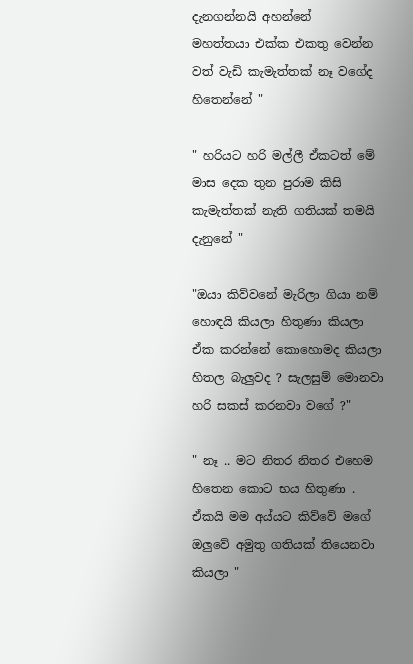දැනගන්නයි අහන්නේ
මහත්තයා එක්ක එකතු වෙන්න වත් වැඩි කැමැත්තක් නෑ වගේද හිතෙන්නේ "

" හරියට හරි මල්ලී ඒකටත් මේ මාස දෙක තුන පුරාම කිසි කැමැත්තක් නැති ගතියක් තමයි දැනුනේ "

"ඔයා කිව්වනේ මැරිලා ගියා නම් හොඳයි කියලා හිතුණා කියලා  ඒක කරන්නේ කොහොමද කියලා හිතල බැලුවද ? සැලසුම් මොනවා හරි සකස් කරනවා වගේ ?"

" නෑ .. මට නිතර නිතර එහෙම හිතෙන කොට භය හිතුණා . ඒකයි මම අය්යට කිව්වේ මගේ ඔලුවේ අමුතු ගතියක් තියෙනවා කියලා "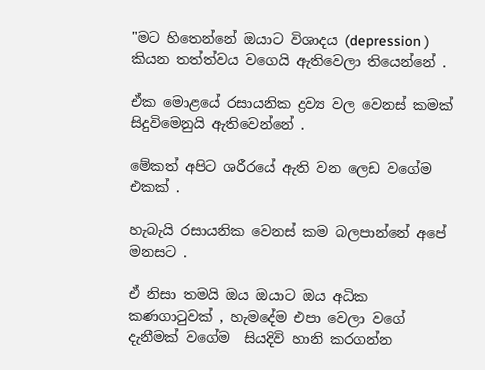"මට හිතෙන්නේ ඔයාට විශාදය (depression ) කියන තත්ත්වය වගෙයි ඇතිවෙලා තියෙන්නේ .

ඒක මොළයේ රසායනික ද්‍රව්‍ය වල වෙනස් කමක් සිදුවිමෙනුයි ඇතිවෙන්නේ .

මේකත් අපිට ශරීරයේ ඇති වන ලෙඩ වගේම එකක් .

හැබැයි රසායනික වෙනස් කම බලපාන්නේ අපේ මනසට .

ඒ නිසා තමයි ඔය ඔයාට ඔය අධික කණගාටුවක් , හැමදේම එපා වෙලා වගේ දැනීමක් වගේම  සියදිවි හානි කරගන්න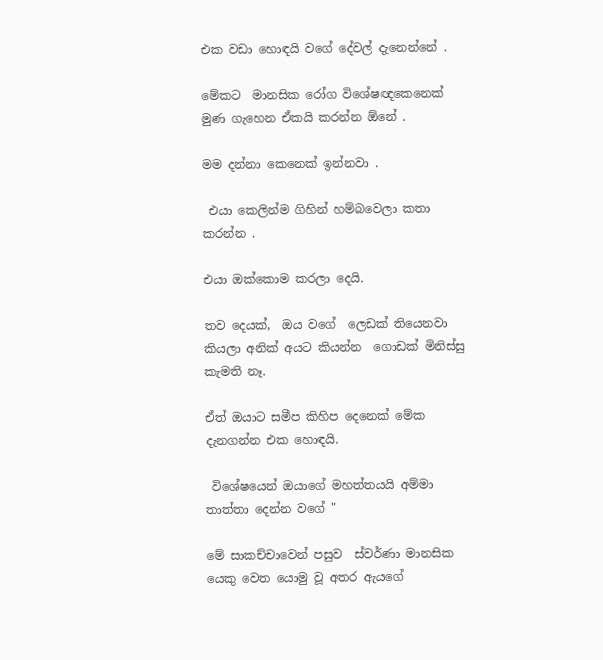එක වඩා හොඳයි වගේ දේවල් දැනෙන්නේ .

මේකට  මානසික රෝග විශේෂඥකෙනෙක් මුණ ගැහෙන ඒකයි කරන්න ඕනේ .

මම දන්නා කෙනෙක් ඉන්නවා .

 එයා කෙලින්ම ගිහින් හම්බවෙලා කතා කරන්න .

එයා ඔක්කොම කරලා දෙයි.

තව දෙයක්,  ඔය වගේ  ලෙඩක් තියෙනවා කියලා අනික් අයට කියන්න  ගොඩක් මිනිස්සු කැමති නෑ.

ඒත් ඔයාට සමීප කිහිප දෙනෙක් මේක දැනගන්න එක හොඳයි.

 විශේෂයෙන් ඔයාගේ මහත්තයයි අම්මා තාත්තා දෙන්න වගේ "

මේ සාකච්චාවෙන් පසුව  ස්වර්ණා මානසික යෙකු වෙත යොමු වූ අතර ඇයගේ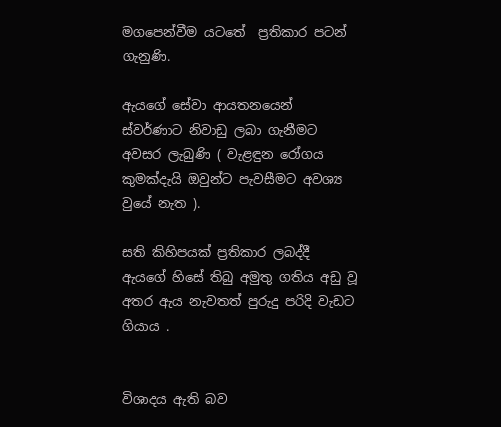මගපෙන්වීම යටතේ  ප්‍රතිකාර පටන් ගැනුණි.

ඇයගේ සේවා ආයතනයෙන්   ස්වර්ණාට නිවාඩු ලබා ගැනීමට අවසර ලැබුණි ( වැළඳුන රෝගය කුමක්දැයි ඔවුන්ට පැවසීමට අවශ්‍ය වුයේ නැත ).

සති කිහිපයක් ප්‍රතිකාර ලබද්දී ඇයගේ හිසේ තිබු අමුතු ගතිය අඩු වූ අතර ඇය නැවතත් පුරුදු පරිදි වැඩට ගියාය .


විශාදය ඇති බව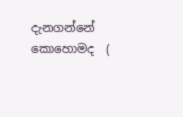දැනගන්නේ කොහොමද  (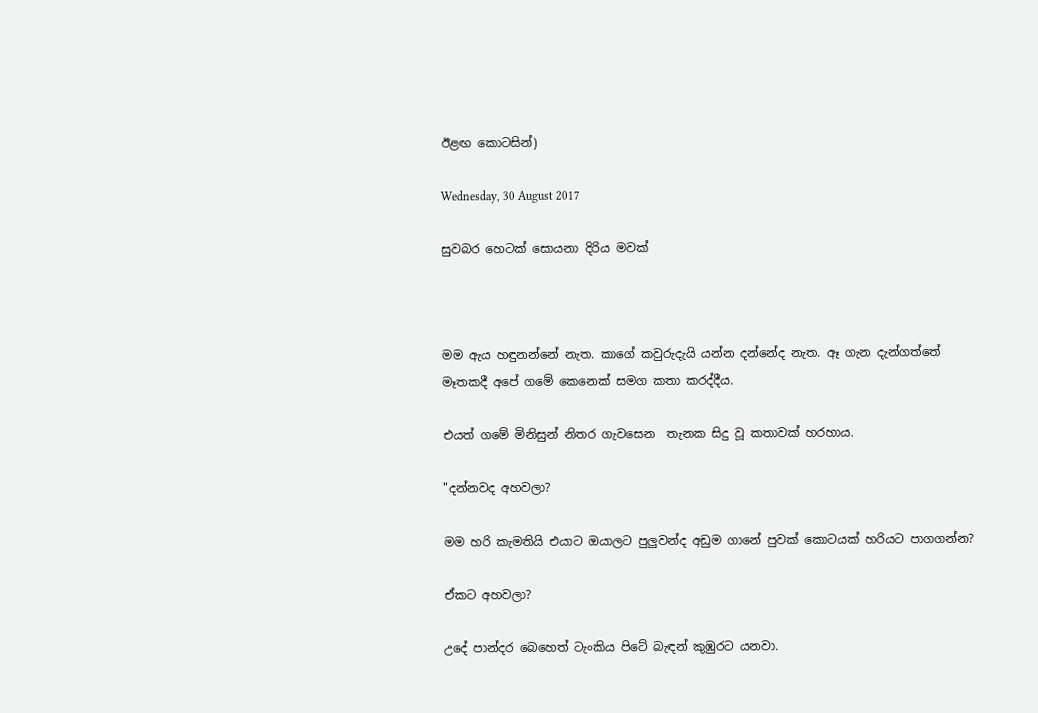ඊළඟ කොටසින්)

Wednesday, 30 August 2017

සුවබර හෙටක් සොයනා දිරිය මවක්



මම ඇය හඳුනන්නේ නැත. කාගේ කවුරුදැයි යන්න දන්නේද නැත. ඈ ගැන දැන්ගත්තේ මෑතකදී අපේ ගමේ කෙනෙක් සමග කතා කරද්දීය.

එයත් ගමේ මිනිසුන් නිතර ගැවසෙන  තැනක සිදු වූ කතාවක් හරහාය.

"දන්නවද අහවලා?

මම හරි කැමතියි එයාට ඔයාලට පුලුවන්ද අඩුම ගානේ පුවක් කොටයක් හරියට පාගගන්න?

ඒකට අහවලා?

උදේ පාන්දර බෙහෙත් ටැංකිය පිටේ බැඳන් කුඹුරට යනවා.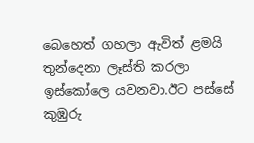බෙහෙත් ගහලා ඇවිත් ළමයි තුන්දෙනා ලෑස්ති කරලා ඉස්කෝලෙ යවනවා.ඊට පස්සේ කුඹුරු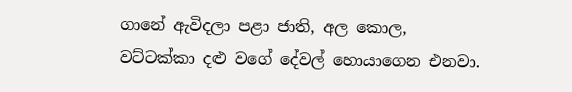ගානේ ඇවිදලා පළා ජාති, අල කොල, වට්ටක්කා දළු වගේ දේවල් හොයාගෙන එනවා.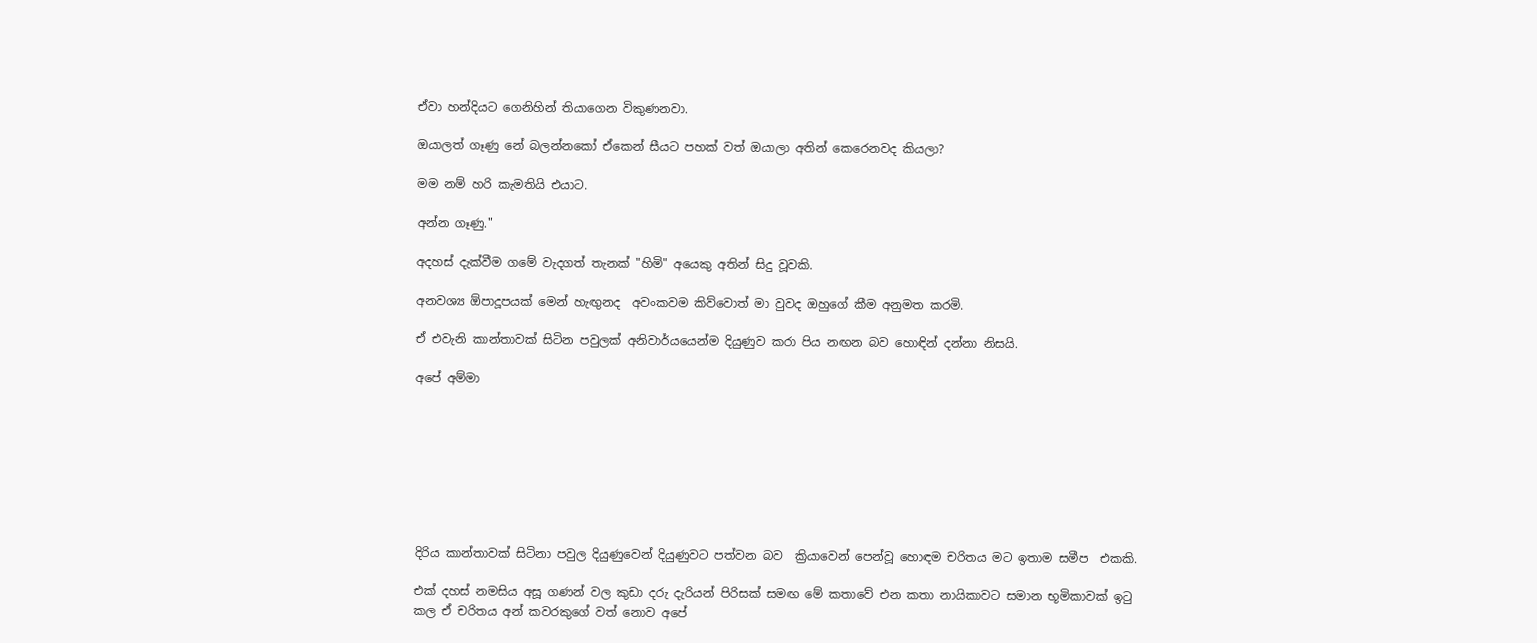ඒවා හන්දියට ගෙනිහින් තියාගෙන විකුණනවා.

ඔයාලත් ගෑණු නේ බලන්නකෝ ඒකෙන් සීයට පහක් වත් ඔයාලා අතින් කෙරෙනවද කියලා?

මම නම් හරි කැමතියි එයාට.

අන්න ගෑණු."

අදහස් දැක්වීම ගමේ වැදගත් තැනක් "හිමි" අයෙකු අතින් සිදු වූවකි.

අනවශ්‍ය ඕපාදූපයක් මෙන් හැඟුනද  අවංකවම කිව්වොත් මා වුවද ඔහුගේ කීම අනුමත කරමි.

ඒ එවැනි කාන්තාවක් සිටින පවුලක් අනිවාර්යයෙන්ම දියුණුව කරා පිය නඟන බව හොඳින් දන්නා නිසයි.

අපේ අම්මා








දිරිය කාන්තාවක් සිටිනා පවුල දියුණුවෙන් දියුණුවට පත්වන බව  ක්‍රියාවෙන් පෙන්වූ හොඳම චරිතය මට ඉතාම සමීප  එකකි.

එක් දහස් නමසිය අසූ ගණන් වල කුඩා දරු දැරියන් පිරිසක් සමඟ මේ කතාවේ එන කතා නායිකාවට සමාන භූමිකාවක් ඉටු කල ඒ චරිතය අන් කවරකුගේ වත් නොව අපේ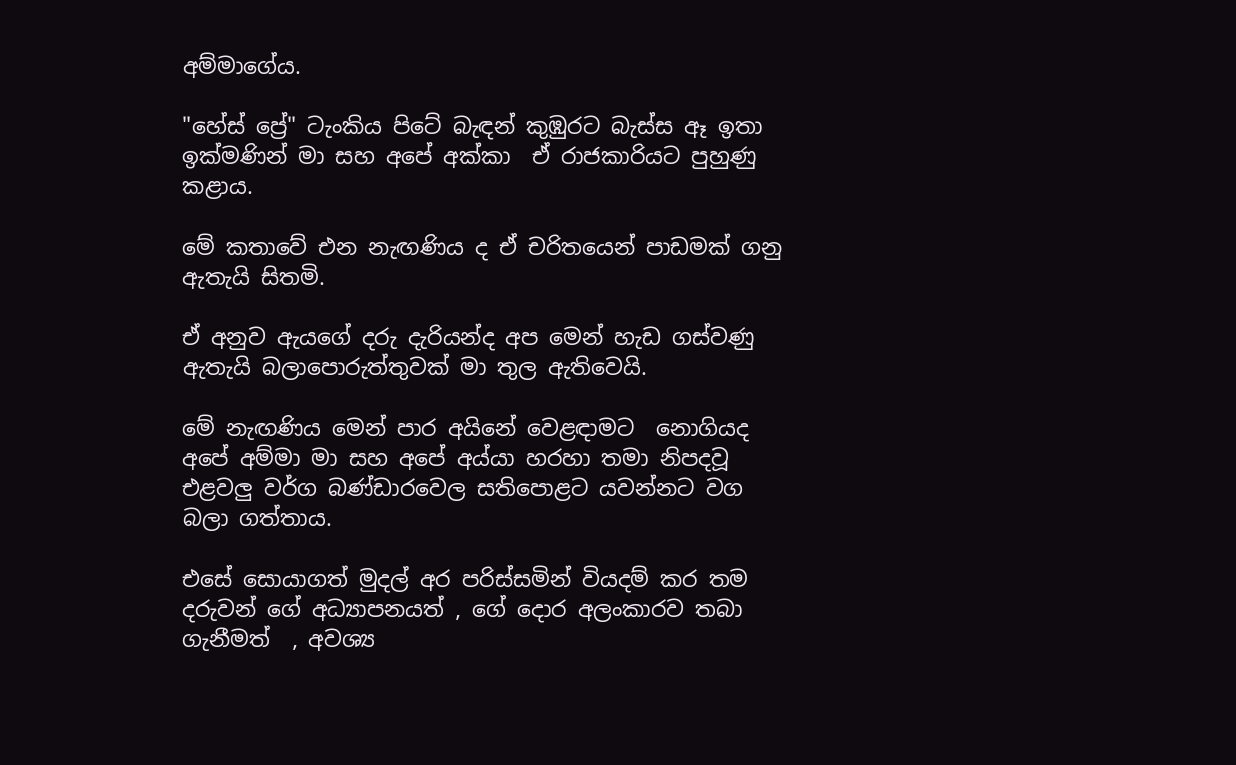අම්මාගේය.

"හේස් ප්‍රේ" ටැංකිය පිටේ බැඳන් කුඹුරට බැස්ස ඈ ඉතා ඉක්මණින් මා සහ අපේ අක්කා  ඒ රාජකාරියට පුහුණු කළාය.

මේ කතාවේ එන නැඟණිය ද ඒ චරිතයෙන් පාඩමක් ගනු ඇතැයි සිතමි.

ඒ අනුව ඇයගේ දරු දැරියන්ද අප මෙන් හැඩ ගස්වණු ඇතැයි බලාපොරුත්තුවක් මා තුල ඇතිවෙයි.

මේ නැඟණිය මෙන් පාර අයිනේ වෙළඳාමට  නොගියද අපේ අම්මා මා සහ අපේ අය්යා හරහා තමා නිපදවූ එළවලු වර්ග බණ්ඩාරවෙල සතිපොළට යවන්නට වග බලා ගත්තාය.

එසේ සොයාගත් මුදල් අර පරිස්සමින් වියදම් කර තම දරුවන් ගේ අධ්‍යාපනයත් , ගේ දොර අලංකාරව තබා ගැනීමත්  , අවශ්‍ය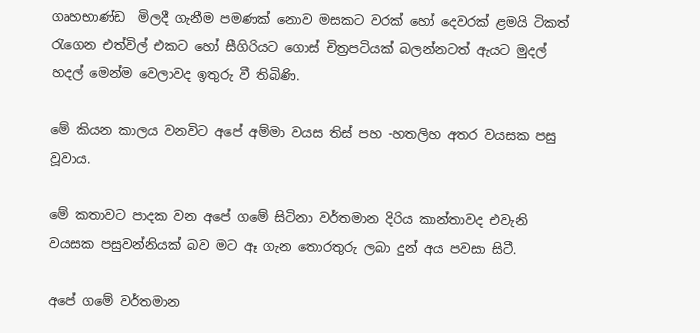ගෘහභාණ්ඩ  මිලදී ගැනීම පමණක් නොව මසකට වරක් හෝ දෙවරක් ළමයි ටිකත් රැගෙන එත්විල් එකට හෝ සීගිරියට ගොස් චිත්‍රපටියක් බලන්නටත් ඇයට මුදල් හදල් මෙන්ම වෙලාවද ඉතුරු වී තිබිණි.

මේ කියන කාලය වනවිට අපේ අම්මා වයස තිස් පහ -හතලිහ අතර වයසක පසු වූවාය.

මේ කතාවට පාදක වන අපේ ගමේ සිටිනා වර්තමාන දිරිය කාන්තාවද එවැනි වයසක පසුවන්නියක් බව මට ඈ ගැන තොරතුරු ලබා දුන් අය පවසා සිටී.

අපේ ගමේ වර්තමාන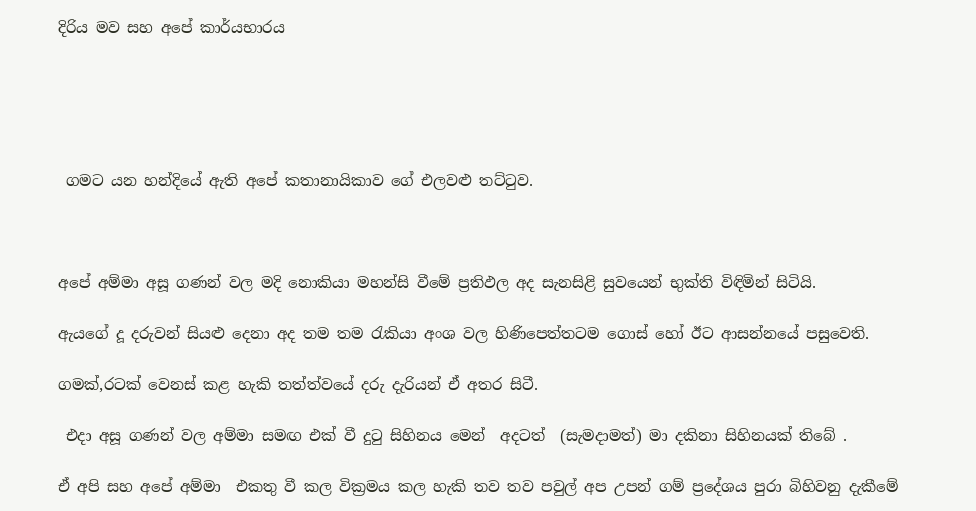දිරිය මව සහ අපේ කාර්යභාරය





 ගමට යන හන්දියේ ඇති අපේ කතානායිකාව ගේ එලවළු තට්ටුව.



අපේ අම්මා අසූ ගණන් වල මදි නොකියා මහන්සි වීමේ ප්‍රතිඵල අද සැනසිළි සුවයෙන් භුක්ති විඳිමින් සිටියි.

ඇයගේ දූ දරුවන් සියළු දෙනා අද තම තම රැකියා අංශ වල හිණිපෙත්තටම ගොස් හෝ ඊට ආසන්නයේ පසුවෙති.

ගමක්,රටක් වෙනස් කළ හැකි තත්ත්වයේ දරු දැරියන් ඒ අතර සිටී.

 එදා අසූ ගණන් වල අම්මා සමඟ එක් වී දුටු සිහිනය මෙන්  අදටත්  (සැමදාමත්) මා දකිනා සිහිනයක් තිබේ .

ඒ අපි සහ අපේ අම්මා  එකතු වී කල වික්‍රමය කල හැකි තව තව පවුල් අප උපන් ගම් ප්‍රදේශය පුරා බිහිවනු දැකීමේ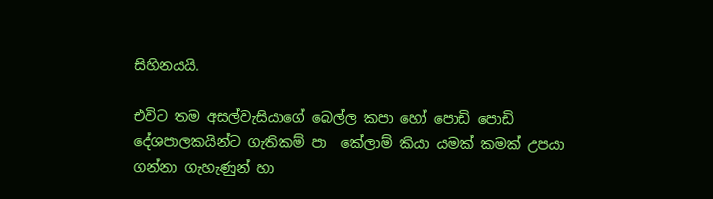සිහිනයයි.

එවිට තම අසල්වැසියාගේ බෙල්ල කපා හෝ පොඩි පොඩි දේශපාලකයින්ට ගැතිකම් පා  කේලාම් කියා යමක් කමක් උපයා ගන්නා ගැහැණුන් හා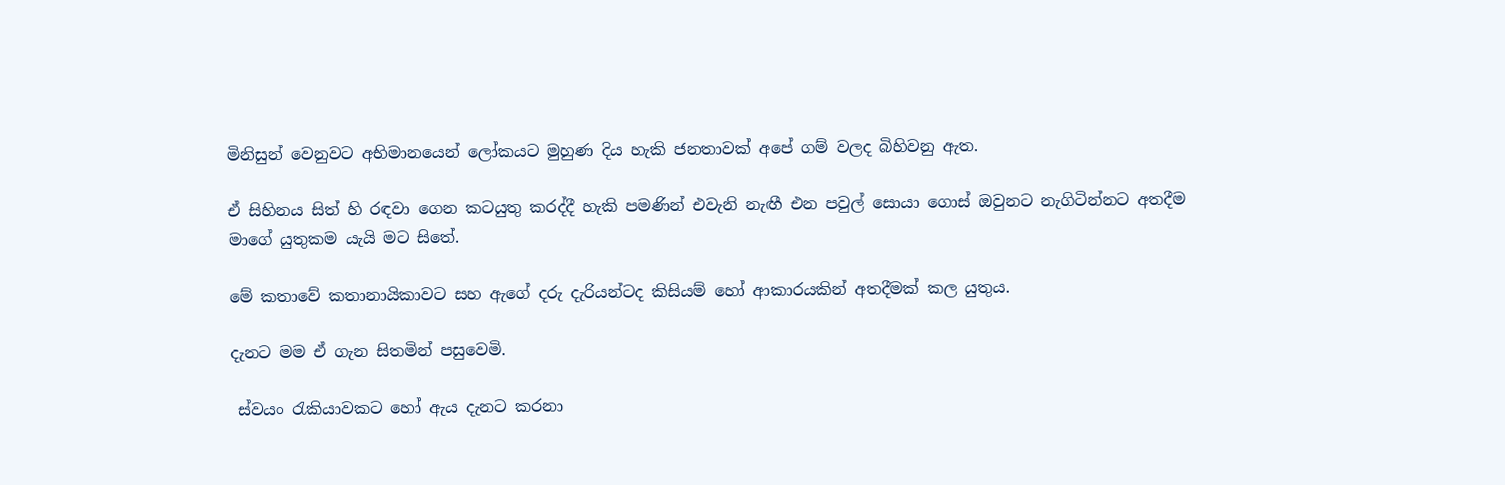මිනිසුන් වෙනුවට අභිමානයෙන් ලෝකයට මුහුණ දිය හැකි ජනතාවක් අපේ ගම් වලද බිහිවනු ඇත.

ඒ සිහිනය සිත් හි රඳවා ගෙන කටයුතු කරද්දී හැකි පමණින් එවැනි නැඟී එන පවුල් සොයා ගොස් ඔවුනට නැගිටින්නට අතදීම මාගේ යුතුකම යැයි මට සිතේ.

මේ කතාවේ කතානායිකාවට සහ ඇගේ දරු දැරියන්ටද කිසියම් හෝ ආකාරයකින් අතදීමක් කල යුතුය.

දැනට මම ඒ ගැන සිතමින් පසුවෙමි.

 ස්වයං රැකියාවකට හෝ ඇය දැනට කරනා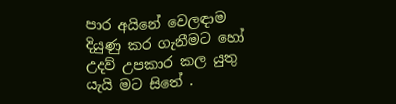පාර අයිනේ වෙලඳාම දියුණු කර ගැනීමට හෝ උදව් උපකාර කල යුතු යැයි මට සිතේ .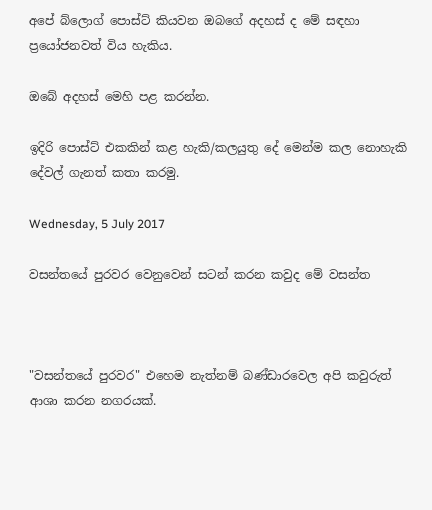අපේ බ්ලොග් පොස්ට් කියවන ඔබගේ අදහස් ද මේ සඳහා ප්‍රයෝජනවත් විය හැකිය.

ඔබේ අදහස් මෙහි පළ කරන්න.

ඉදිරි පොස්ට් එකකින් කළ හැකි/කලයුතු දේ මෙන්ම කල නොහැකි දේවල් ගැනත් කතා කරමු.

Wednesday, 5 July 2017

වසන්තයේ පුරවර වෙනුවෙන් සටන් කරන කවුද මේ වසන්ත



"වසන්තයේ පුරවර" එහෙම නැත්නම් බණ්ඩාරවෙල අපි කවුරුත් ආශා කරන නගරයක්.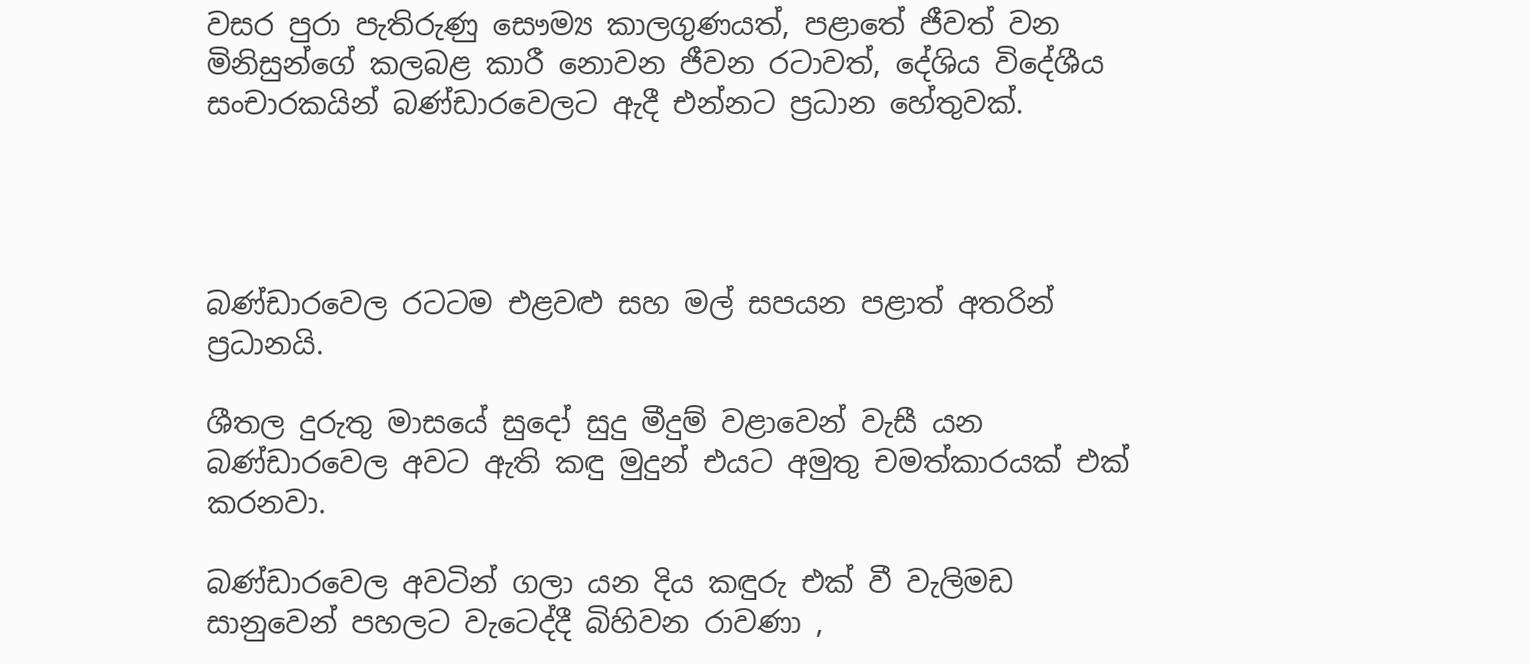වසර පුරා පැතිරුණු සෞම්‍ය කාලගුණයත්, පළාතේ ජීවත් වන මිනිසුන්ගේ කලබළ කාරී නොවන ජීවන රටාවත්, දේශිය විදේශීය සංචාරකයින් බණ්ඩාරවෙලට ඇදී එන්නට ප්‍රධාන හේතුවක්.




බණ්ඩාරවෙල රටටම එළවළු සහ මල් සපයන පළාත් අතරින් ප්‍රධානයි.

ශීතල දුරුතු මාසයේ සුදෝ සුදු මීදුම් වළාවෙන් වැසී යන බණ්ඩාරවෙල අවට ඇති කඳු මුදුන් එයට අමුතු චමත්කාරයක් එක් කරනවා.

බණ්ඩාරවෙල අවටින් ගලා යන දිය කඳුරු එක් වී වැලිමඩ සානුවෙන් පහලට වැටෙද්දී බිහිවන රාවණා ,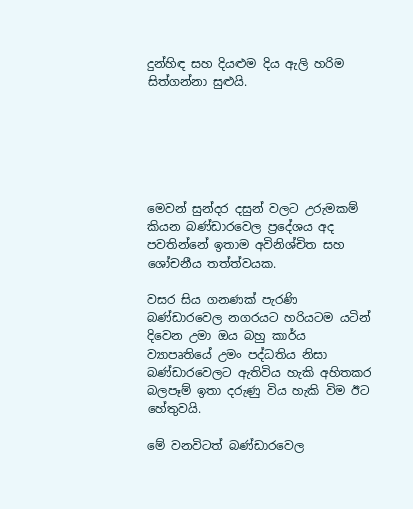දුන්හිඳ සහ දියළුම දිය ඇලි හරිම සිත්ගන්නා සුළුයි.






මෙවන් සුන්දර දසුන් වලට උරුමකම් කියන බණ්ඩාරවෙල ප්‍රදේශය අද පවතින්නේ ඉතාම අවිනිශ්චිත සහ ශෝචනීය තත්ත්වයක.

වසර සිය ගනණක් පැරණි බණ්ඩාරවෙල නගරයට හරියටම යටින් දිවෙන උමා ඔය බහු කාර්ය ව්‍යාපෘතියේ උමං පද්ධතිය නිසා බණ්ඩාරවෙලට ඇතිවිය හැකි අහිතකර බලපෑම් ඉතා දරුණු විය හැකි විම ඊට
හේතුවයි.

මේ වනවිටත් බණ්ඩාරවෙල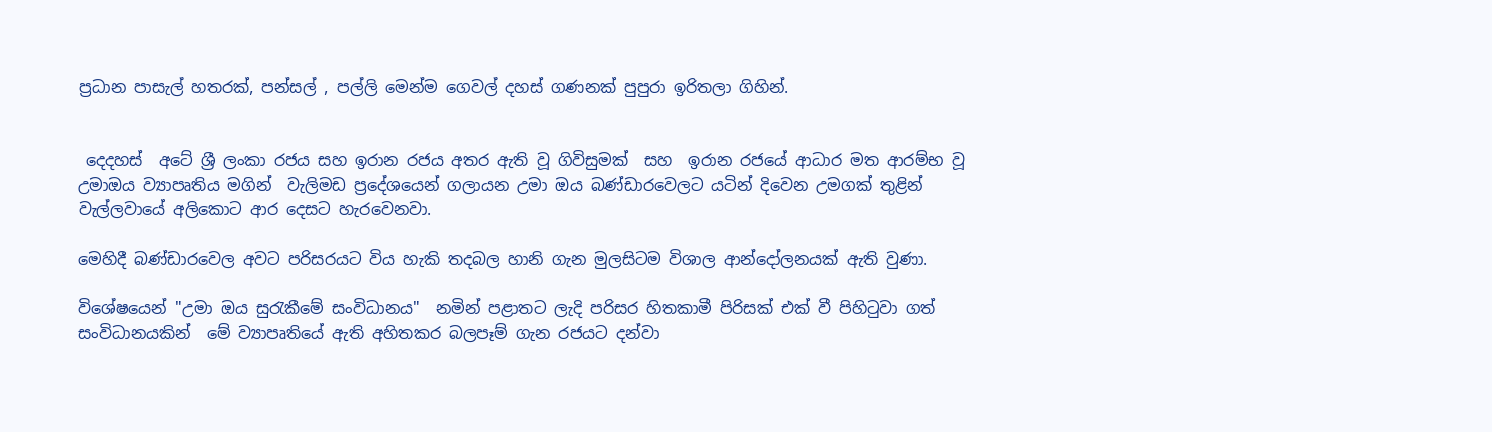ප්‍රධාන පාසැල් හතරක්, පන්සල් , පල්ලි මෙන්ම ගෙවල් දහස් ගණනක් පුපුරා ඉරිතලා ගිහින්.


 දෙදහස්  අටේ ශ්‍රී ලංකා රජය සහ ඉරාන රජය අතර ඇති වූ ගිවිසුමක්  සහ  ඉරාන රජයේ ආධාර මත ආරම්භ වූ උමාඔය ව්‍යාපෘතිය මගින්  වැලිමඩ ප්‍රදේශයෙන් ගලායන උමා ඔය බණ්ඩාරවෙලට යටින් දිවෙන උමගක් තුළින් වැල්ලවායේ අලිකොට ආර දෙසට හැරවෙනවා.

මෙහිදී බණ්ඩාරවෙල අවට පරිසරයට විය හැකි තදබල හානි ගැන මුලසිටම විශාල ආන්දෝලනයක් ඇති වුණා.

විශේෂයෙන් "උමා ඔය සුරැකීමේ සංවිධානය"  නමින් පළාතට ලැදි පරිසර හිතකාමී පිරිසක් එක් වී පිහිටුවා ගත් සංවිධානයකින්  මේ ව්‍යාපෘතියේ ඇති අහිතකර බලපෑම් ගැන රජයට දන්වා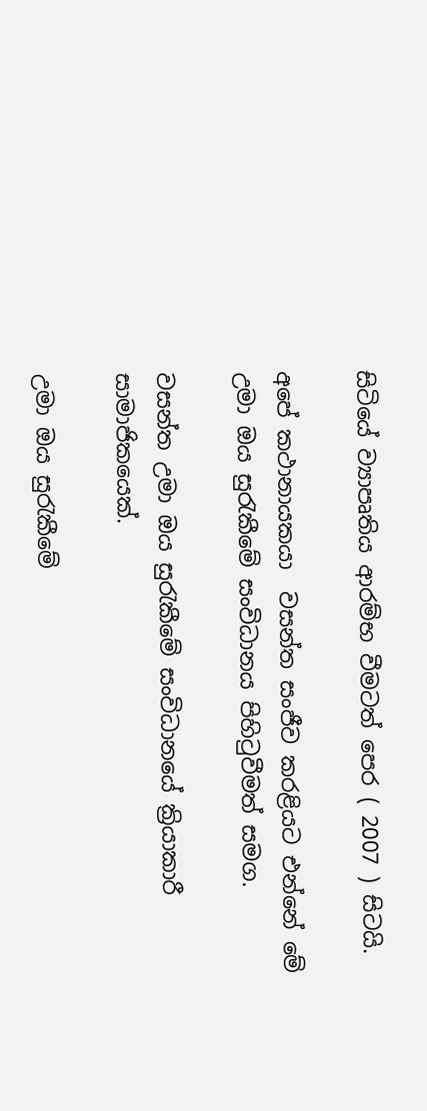සිටියේ ව්‍යාපෘතිය ආරම්භ වීමටත් පෙර ( 2007 ) සිටයි.

අපේ කථානායකයා  වසන්ත සංජීව කරළියට එන්නේ මේ උමා ඔය සුරැකීමේ සංවිධානය පිහිටුවීමත් සමග.

වසන්ත උමා ඔය සුරැකීමේ සංවිධානයේ ක්‍රියාකාරී සාමාජිකයෙක්.

උමා ඔය සුරැකීමේ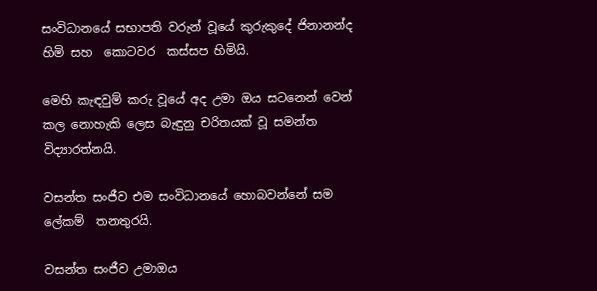සංවිධානයේ සභාපති වරුන් වූයේ කුරුකුදේ ජිනානන්ද හිමි සහ  කොටවර  කස්සප හිමියි.

මෙහි කැඳවුම් කරු වූයේ අද උමා ඔය සටනෙන් වෙන් කල නොහැකි ලෙස බැඳුනු චරිතයක් වූ සමන්ත විද්‍යාරත්නයි.

වසන්ත සංජීව එම සංවිධානයේ හොබවන්නේ සම ලේකම්  තනතුරයි.

වසන්ත සංජීව උමාඔය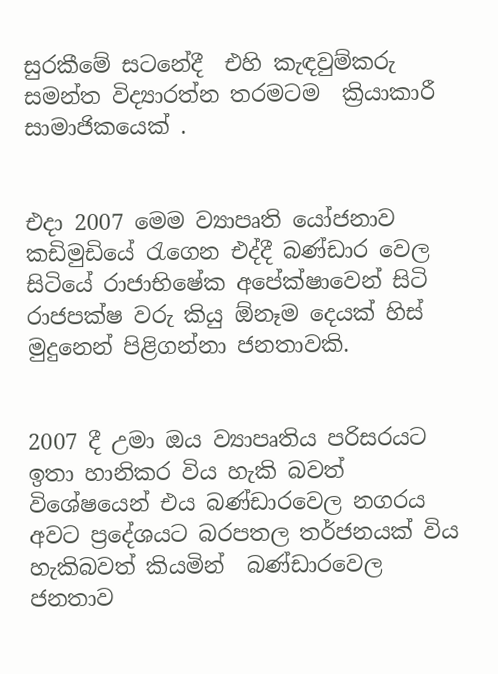සුරකීමේ සටනේදී  එහි කැඳවුම්කරු  සමන්ත විද්‍යාරත්න තරමටම  ක්‍රියාකාරී සාමාජිකයෙක් .


එදා 2007 මෙම ව්‍යාපෘති යෝජනාව කඩිමුඩියේ රැගෙන එද්දී බණ්ඩාර වෙල සිටියේ රාජාභිෂේක අපේක්ෂාවෙන් සිටි රාජපක්ෂ වරු කියු ඕනෑම දෙයක් හිස් මුදුනෙන් පිළිගන්නා ජනතාවකි.


2007 දී උමා ඔය ව්‍යාපෘතිය පරිසරයට ඉතා හානිකර විය හැකි බවත් විශේෂයෙන් එය බණ්ඩාරවෙල නගරය අවට ප්‍රදේශයට බරපතල තර්ජනයක් විය හැකිබවත් කියමින්  බණ්ඩාරවෙල ජනතාව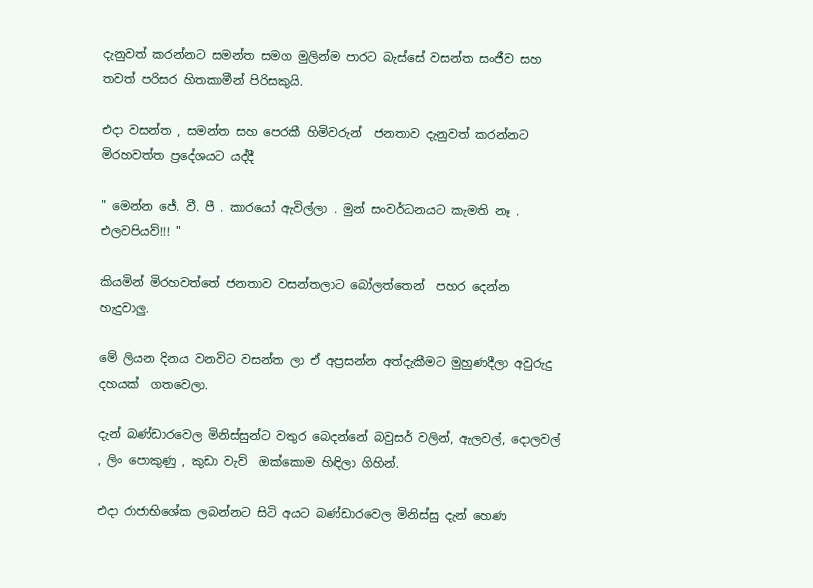දැනුවත් කරන්නට සමන්ත සමග මුලින්ම පාරට බැස්සේ වසන්ත සංජීව සහ තවත් පරිසර හිතකාමීන් පිරිසකුයි.

එදා වසන්ත , සමන්ත සහ පෙරකී හිමිවරුන්  ජනතාව දැනුවත් කරන්නට මිරහවත්ත ප්‍රදේශයට යද්දී

" මෙන්න ජේ. වී. පී . කාරයෝ ඇවිල්ලා . මුන් සංවර්ධනයට කැමති නෑ . එලවපියව්!!! "

කියමින් මිරහවත්තේ ජනතාව වසන්තලාට බෝලත්තෙන්  පහර දෙන්න හැදුවාලු.

මේ ලියන දිනය වනවිට වසන්ත ලා ඒ අප්‍රසන්න අත්දැකීමට මුහුණදීලා අවුරුදු දහයක්  ගතවෙලා.

දැන් බණ්ඩාරවෙල මිනිස්සුන්ට වතුර බෙදන්නේ බවුසර් වලින්, ඇලවල්, දොලවල් , ලිං පොකුණු , කුඩා වැව්  ඔක්කොම හිඳිලා ගිහින්.

එදා රාජාභිශේක ලබන්නට සිටි අයට බණ්ඩාරවෙල මිනිස්සු දැන් හෙණ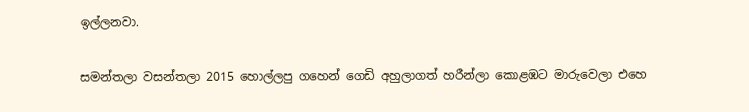ඉල්ලනවා.

සමන්තලා වසන්තලා 2015 හොල්ලපු ගහෙන් ගෙඩි අහුලාගත් හරීන්ලා කොළඹට මාරුවෙලා එහෙ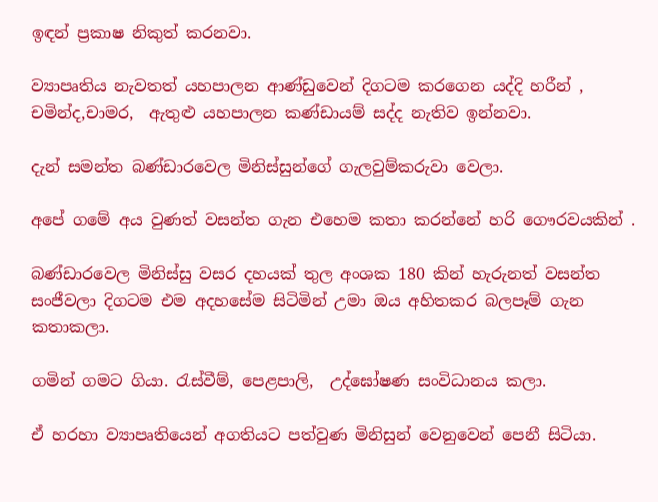ඉඳන් ප්‍රකාෂ නිකුත් කරනවා.

ව්‍යාපෘතිය නැවතත් යහපාලන ආණ්ඩුවෙන් දිගටම කරගෙන යද්දි හරීන් , චමින්ද,චාමර,  ඇතුළු යහපාලන කණ්ඩායම් සද්ද නැතිව ඉන්නවා.

දැන් සමන්ත බණ්ඩාරවෙල මිනිස්සුන්ගේ ගැලවුම්කරුවා වෙලා.

අපේ ගමේ අය වුණත් වසන්ත ගැන එහෙම කතා කරන්නේ හරි ගෞරවයකින් .

බණ්ඩාරවෙල මිනිස්සු වසර දහයක් තුල අංශක 180 කින් හැරුනත් වසන්ත සංජීවලා දිගටම එම අදහසේම සිටිමින් උමා ඔය අහිතකර බලපෑම් ගැන කතාකලා.

ගමින් ගමට ගියා. රැස්වීම්, පෙළපාලි,  උද්ඝෝෂණ සංවිධානය කලා.

ඒ හරහා ව්‍යාපෘතියෙන් අගතියට පත්වුණ මිනිසුන් වෙනුවෙන් පෙනී සිටියා.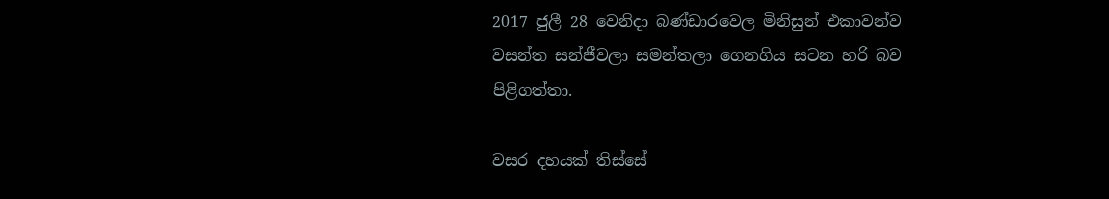2017 ජුලී 28 වෙනිදා බණ්ඩාරවෙල මිනිසුන් එකාවන්ව වසන්ත සන්ජීවලා සමන්තලා ගෙනගිය සටන හරි බව පිළිගත්තා.

වසර දහයක් තිස්සේ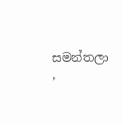සමන්තලා ,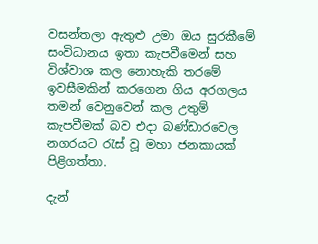වසන්තලා ඇතුළු උමා ඔය සුරකීමේ සංවිධානය ඉතා කැපවීමෙන් සහ විශ්වාශ කල නොහැකි තරමේ ඉවසීමකින් කරගෙන ගිය අරගලය තමන් වෙනුවෙන් කල උතුම් කැපවීමක් බව එදා බණ්ඩාරවෙල නගරයට රැස් වූ මහා ජනකායක් පිළිගත්තා.

දැන්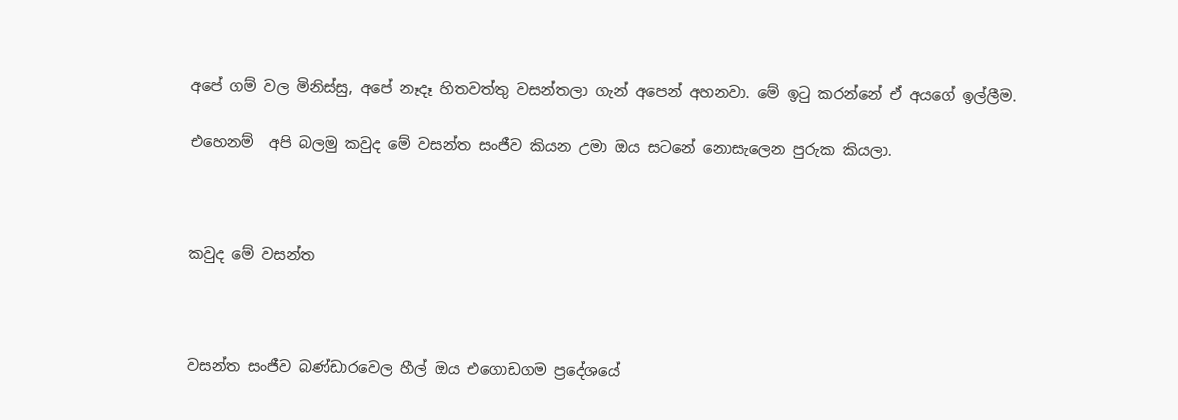අපේ ගම් වල මිනිස්සු, අපේ නෑදෑ හිතවත්තු වසන්තලා ගැන් අපෙන් අහනවා. මේ ඉටු කරන්නේ ඒ අයගේ ඉල්ලීම.

එහෙනම්  අපි බලමු කවුද මේ වසන්ත සංජීව කියන උමා ඔය සටනේ නොසැලෙන පුරුක කියලා.



කවුද මේ වසන්ත



වසන්ත සංජීව බණ්ඩාරවෙල හීල් ඔය එගොඩගම ප්‍රදේශයේ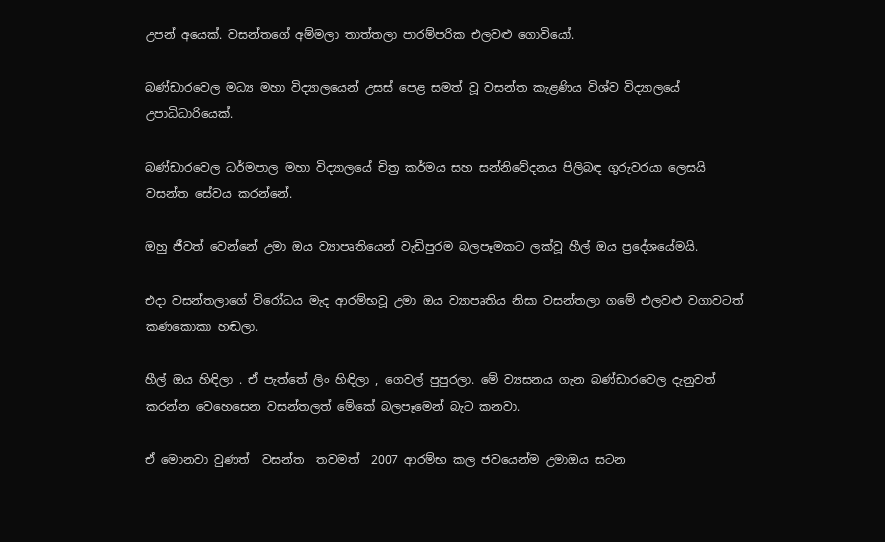උපන් අයෙක්. වසන්තගේ අම්මලා තාත්තලා පාරම්පරික එලවළු ගොවියෝ.

බණ්ඩාරවෙල මධ්‍ය මහා විද්‍යාලයෙන් උසස් පෙළ සමත් වූ වසන්ත කැළණිය විශ්ව විද්‍යාලයේ උපාධිධාරියෙක්.

බණ්ඩාරවෙල ධර්මපාල මහා විද්‍යාලයේ චිත්‍ර කර්මය සහ සන්නිවේදනය පිලිබඳ ගුරුවරයා ලෙසයි වසන්ත සේවය කරන්නේ.

ඔහු ජීවත් වෙන්නේ උමා ඔය ව්‍යාපෘතියෙන් වැඩිපුරම බලපෑමකට ලක්වූ හීල් ඔය ප්‍රදේශයේමයි.

එදා වසන්තලාගේ විරෝධය මැද ආරම්භවූ උමා ඔය ව්‍යාපෘතිය නිසා වසන්තලා ගමේ එලවළු වගාවටත් කණකොකා හඬලා.

හීල් ඔය හිඳිලා . ඒ පැත්තේ ලිං හිඳිලා , ගෙවල් පුපුරලා. මේ ව්‍යසනය ගැන බණ්ඩාරවෙල දැනුවත් කරන්න වෙහෙසෙන වසන්තලත් මේකේ බලපෑමෙන් බැට කනවා.

ඒ මොනවා වුණත්  වසන්ත  තවමත්  2007 ආරම්භ කල ජවයෙන්ම උමාඔය සටන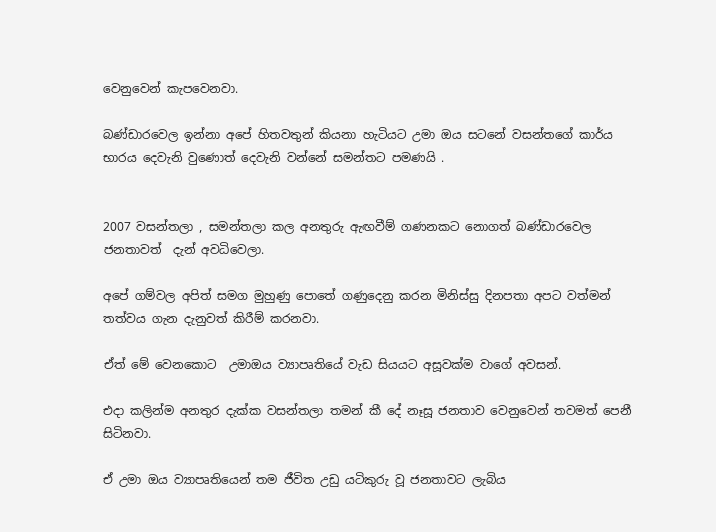වෙනුවෙන් කැපවෙනවා.

බණ්ඩාරවෙල ඉන්නා අපේ හිතවතුන් කියනා හැටියට උමා ඔය සටනේ වසන්තගේ කාර්ය භාරය දෙවැනි වුණොත් දෙවැනි වන්නේ සමන්තට පමණයි .


2007 වසන්තලා , සමන්තලා කල අනතුරු ඇඟවීම් ගණනකට නොගත් බණ්ඩාරවෙල ජනතාවත්  දැන් අවධිවෙලා.

අපේ ගම්වල අපිත් සමග මුහුණු පොතේ ගණුදෙනු කරන මිනිස්සු දිනපතා අපට වත්මන් තත්වය ගැන දැනුවත් කිරීම් කරනවා.

ඒත් මේ වෙනකොට  උමාඔය ව්‍යාපෘතියේ වැඩ සියයට අසූවක්ම වාගේ අවසන්.

එදා කලින්ම අනතුර දැක්ක වසන්තලා තමන් කී දේ නෑසූ ජනතාව වෙනුවෙන් තවමත් පෙනී සිටිනවා.

ඒ උමා ඔය ව්‍යාපෘතියෙන් තම ජීවිත උඩු යටිකුරු වූ ජනතාවට ලැබිය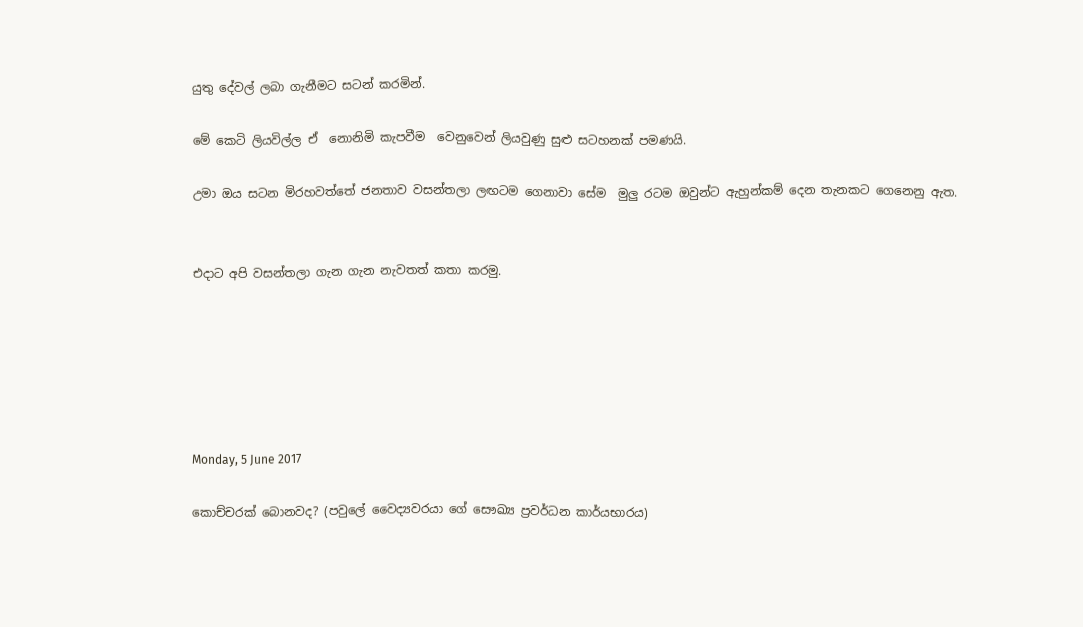යුතු දේවල් ලබා ගැනීමට සටන් කරමින්.

මේ කෙටි ලියවිල්ල ඒ  නොනිමි කැපවීම  වෙනුවෙන් ලියවුණු සුළු සටහනක් පමණයි.

උමා ඔය සටන මිරහවත්තේ ජනතාව වසන්තලා ලඟටම ගෙනාවා සේම  මුලු රටම ඔවුන්ට ඇහුන්කම් දෙන තැනකට ගෙනෙනු ඇත.


එදාට අපි වසන්තලා ගැන ගැන නැවතත් කතා කරමු.






Monday, 5 June 2017

කොච්චරක් බොනවද? (පවුලේ වෛද්‍යවරයා ගේ සෞඛ්‍ය ප්‍රවර්ධන කාර්යභාරය)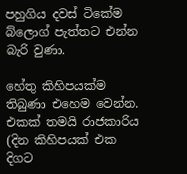පහුගිය දවස් ටිකේම  බ්ලොග් පැත්තට එන්න බැරි වුණා.

හේතු කිහිපයක්ම තිබුණා එහෙම වෙන්න. එකක් තමයි රාජකාරිය (දින කිහිපයක් එක දිගට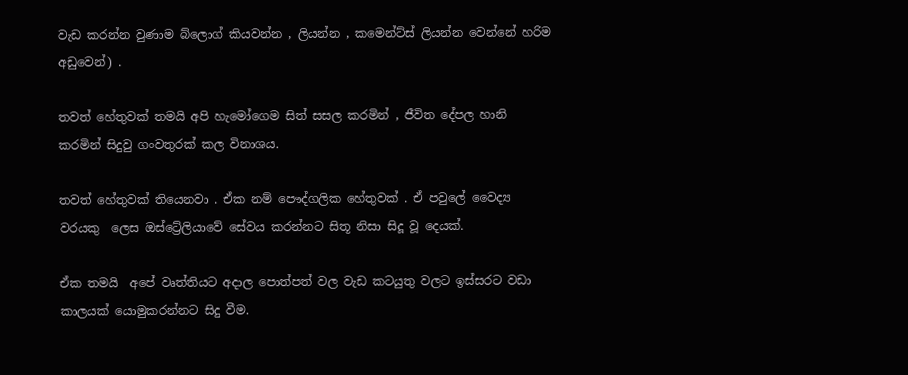වැඩ කරන්න වුණාම බ්ලොග් කියවන්න , ලියන්න , කමෙන්ට්ස් ලියන්න වෙන්නේ හරිම අඩුවෙන්) .

තවත් හේතුවක් තමයි අපි හැමෝගෙම සිත් සසල කරමින් , ජීවිත දේපල හානි කරමින් සිදුවු ගංවතුරක් කල විනාශය.

තවත් හේතුවක් තියෙනවා . ඒක නම් පෞද්ගලික හේතුවක් . ඒ පවුලේ වෛද්‍ය වරයකු  ලෙස ඔස්ට්‍රේලියාවේ සේවය කරන්නට සිතූ නිසා සිදූ වූ දෙයක්.

ඒක තමයි  අපේ වෘත්තියට අදාල පොත්පත් වල වැඩ කටයුතු වලට ඉස්සරට වඩා කාලයක් යොමුකරන්නට සිදු වීම.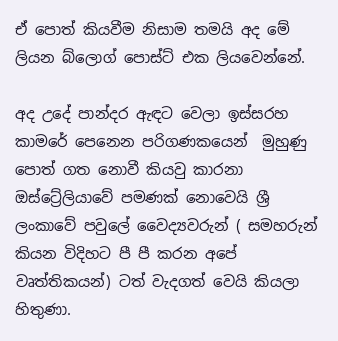ඒ පොත් කියවීම නිසාම තමයි අද මේ ලියන බ්ලොග් පොස්ට් එක ලියවෙන්නේ.

අද උදේ පාන්දර ඇඳට වෙලා ඉස්සරහ කාමරේ පෙනෙන පරිගණකයෙන්  මුහුණු පොත් ගත නොවී කියවු කාරනා ඔස්ට්‍රේලියාවේ පමණක් නොවෙයි ශ්‍රී ලංකාවේ පවුලේ වෛද්‍යවරුන් ( සමහරුන් කියන විදිහට පී පී කරන අපේ වෘත්තිකයන්) ටත් වැදගත් වෙයි කියලා හිතුණා.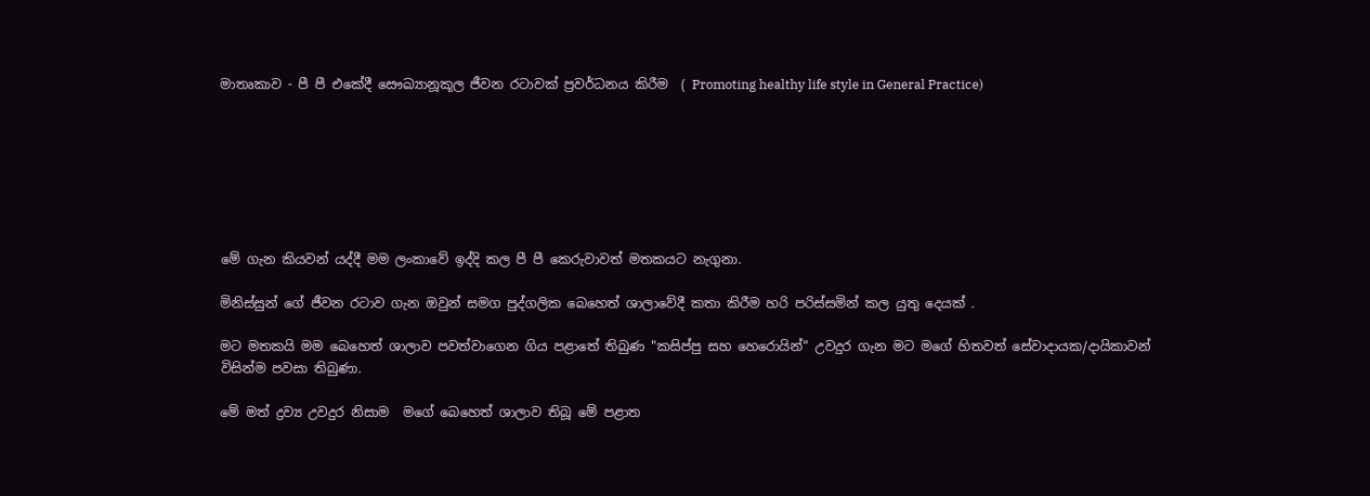මාතෘකාව - පී පී එකේදී සෞඛ්‍යානූකූල ජීවන රටාවක් ප්‍රවර්ධනය කිරීම  ( Promoting healthy life style in General Practice)







මේ ගැන කියවන් යද්දී මම ලංකාවේ ඉද්දි කල පී පී කෙරුවාවත් මතකයට නැගුනා.

මිනිස්සුන් ගේ ජීවන රටාව ගැන ඔවුන් සමග පුද්ගලික බෙහෙත් ශාලාවේදී කතා කිරීම හරි පරිස්සමින් කල යුතු දෙයක් .

මට මතකයි මම බෙහෙත් ශාලාව පවත්වාගෙන ගිය පළාතේ තිබුණ "කසිප්පු සහ හෙරොයින්" උවදුර ගැන මට මගේ හිතවත් සේවාදායක/දායිකාවන් විසින්ම පවසා තිබුණා.

මේ මත් ද්‍රව්‍ය උවදුර නිසාම  මගේ බෙහෙත් ශාලාව තිබූ මේ පළාත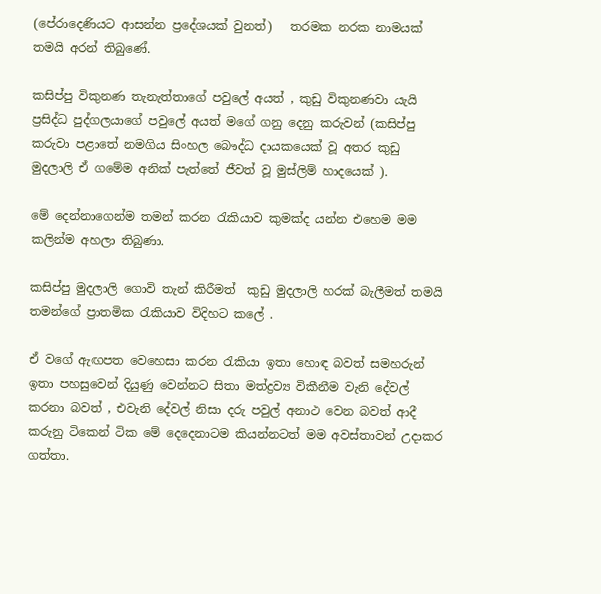(පේරාදෙණියට ආසන්න ප්‍රදේශයක් වුනත්)   තරමක නරක නාමයක් තමයි අරන් තිබුණේ.

කසිප්පු විකුනණ තැනැත්තාගේ පවුලේ අයත් , කුඩු විකුනණවා යැයි ප්‍රසිද්ධ පුද්ගලයාගේ පවුලේ අයත් මගේ ගනු දෙනු කරුවන් (කසිප්පු කරුවා පළාතේ නමගිය සිංහල බෞද්ධ දායකයෙක් වූ අතර කුඩු මුදලාලි ඒ ගමේම අනික් පැත්තේ ජීවත් වූ මුස්ලිම් හාදයෙක් ).

මේ දෙන්නාගෙන්ම තමන් කරන රැකියාව කුමක්ද යන්න එහෙම මම කලින්ම අහලා තිබුණා.

කසිප්පු මුදලාලි ගොවි තැන් කිරීමත්  කුඩු මුදලාලි හරක් බැලීමත් තමයි තමන්ගේ ප්‍රාතමික රැකියාව විදිහට කලේ .

ඒ වගේ ඇඟපත වෙහෙසා කරන රැකියා ඉතා හොඳ බවත් සමහරුන් ඉතා පහසුවෙන් දියුණු වෙන්නට සිතා මත්ද්‍රව්‍ය විකීනීම වැනි දේවල් කරනා බවත් , එවැනි දේවල් නිසා දරු පවුල් අනාථ වෙන බවත් ආදී කරුනු ටිකෙන් ටික මේ දෙදෙනාටම කියන්නටත් මම අවස්තාවන් උදාකර ගත්තා.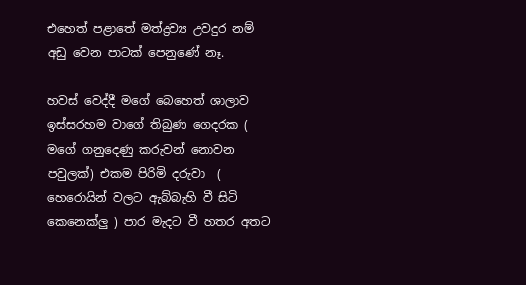එහෙත් පළාතේ මත්ද්‍රව්‍ය උවදුර නම් අඩු වෙන පාටක් පෙනුණේ නෑ.

හවස් වෙද්දී මගේ බෙහෙත් ශාලාව ඉස්සරහම වාගේ තිබුණ ගෙදරක ( මගේ ගනුදෙණු කරුවන් නොවන පවුලක්) එකම පිරිමි දරුවා  ( හෙරොයින් වලට ඇබ්බැහි වී සිටි කෙනෙක්ලු ) පාර මැදට වී හතර අතට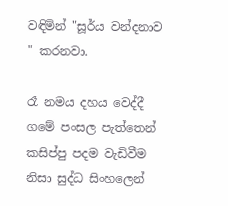වඳිමින් "සූර්ය වන්දනාව " කරනවා.

රෑ නමය දහය වෙද්දී ගමේ පංසල පැත්තෙන් කසිප්පු පදම වැඩිවීම නිසා සුද්ධ සිංහලෙන්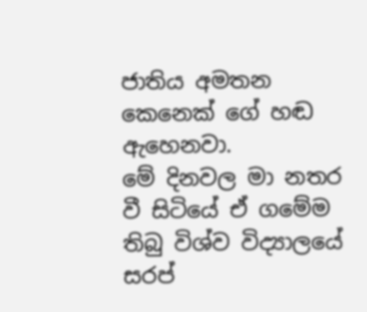ජාතිය අමතන කෙනෙක් ගේ හඬ ඇහෙනවා.
මේ දිනවල මා නතර වී සිටියේ ඒ ගමේම තිබු විශ්ව විද්‍යාලයේ සරප්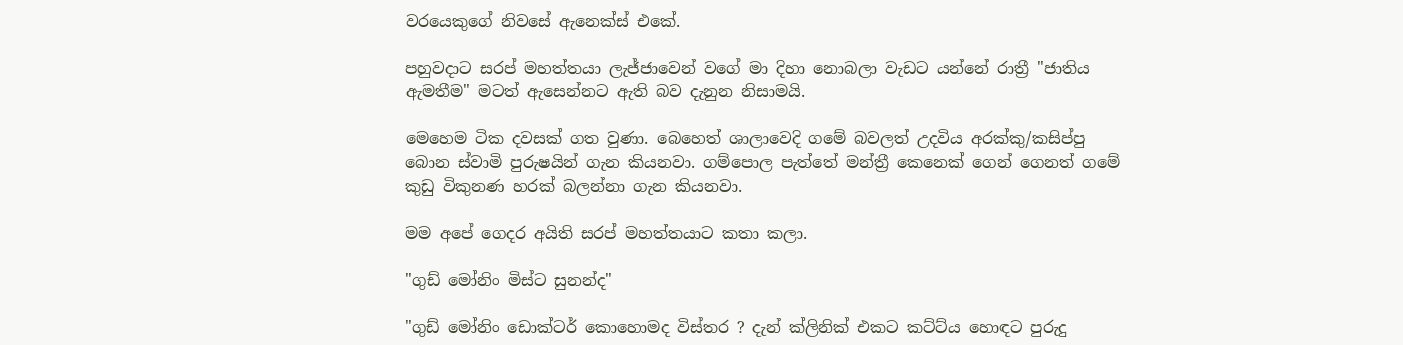වරයෙකුගේ නිවසේ ඇනෙක්ස් එකේ.

පහුවදාට සරප් මහත්තයා ලැජ්ජාවෙන් වගේ මා දිහා නොබලා වැඩට යන්නේ රාත්‍රී "ජාතිය ඇමතීම" මටත් ඇසෙන්නට ඇති බව දැනුන නිසාමයි.

මෙහෙම ටික දවසක් ගත වුණා. බෙහෙත් ශාලාවෙදි ගමේ බවලත් උදවිය අරක්කු/කසිප්පු බොන ස්වාමි පුරුෂයින් ගැන කියනවා. ගම්පොල පැත්තේ මන්ත්‍රී කෙනෙක් ගෙන් ගෙනත් ගමේ කුඩු විකුනණ හරක් බලන්නා ගැන කියනවා.

මම අපේ ගෙදර අයිති සරප් මහත්තයාට කතා කලා.

"ගුඩ් මෝනිං මිස්ට සුනන්ද"

"ගුඩ් මෝනිං ඩොක්ටර් කොහොමද විස්තර ? දැන් ක්ලිනික් එකට කට්ට්ය හොඳට පුරුදු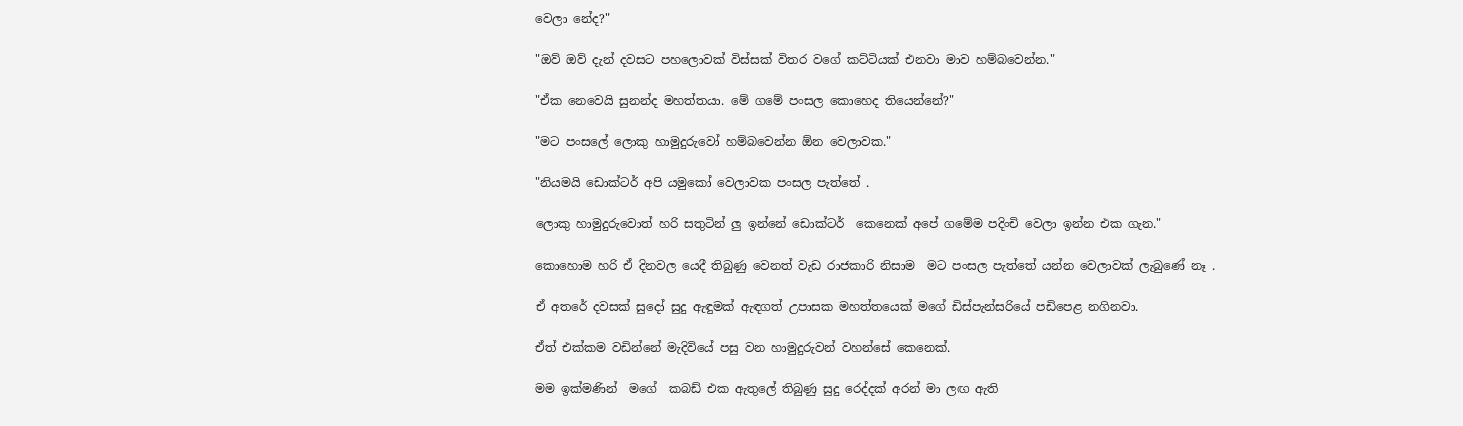වෙලා නේද?"

"ඔව් ඔව් දැන් දවසට පහලොවක් විස්සක් විතර වගේ කට්ටියක් එනවා මාව හම්බවෙන්න."

"ඒක නෙවෙයි සුනන්ද මහත්තයා. මේ ගමේ පංසල කොහෙද තියෙන්නේ?"

"මට පංසලේ ලොකු හාමුදුරුවෝ හම්බවෙන්න ඕන වෙලාවක."

"නියමයි ඩොක්ටර් අපි යමුකෝ වෙලාවක පංසල පැත්තේ .

ලොකු හාමුදුරුවොත් හරි සතුටින් ලු ඉන්නේ ඩොක්ටර්  කෙනෙක් අපේ ගමේම පදිංචි වෙලා ඉන්න එක ගැන."

කොහොම හරි ඒ දිනවල යෙදී තිබුණු වෙනත් වැඩ රාජකාරි නිසාම  මට පංසල පැත්තේ යන්න වෙලාවක් ලැබුණේ නෑ .

ඒ අතරේ දවසක් සුදෝ සුදු ඇඳුමක් ඇඳගත් උපාසක මහත්තයෙක් මගේ ඩිස්පැන්සරියේ පඩිපෙළ නගිනවා.

ඒත් එක්කම වඩින්නේ මැදිවියේ පසු වන හාමුදුරුවන් වහන්සේ කෙනෙක්.

මම ඉක්මණින්  මගේ  කබඩ් එක ඇතුලේ තිබුණු සුදු රෙද්දක් අරන් මා ලඟ ඇති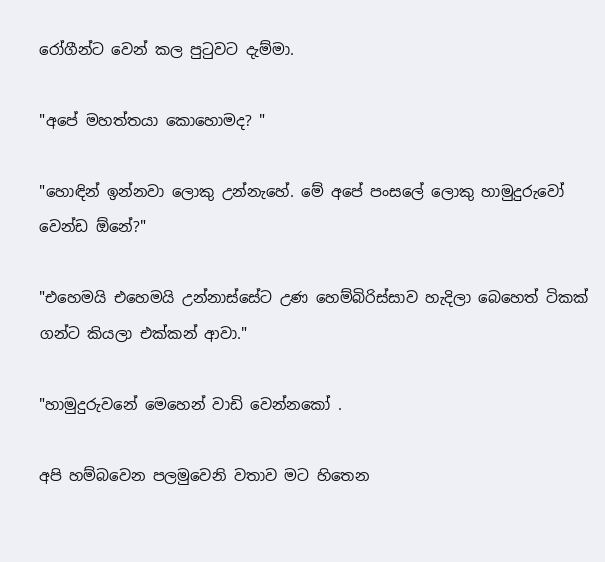රෝගීන්ට වෙන් කල පුටුවට දැම්මා.

"අපේ මහත්තයා කොහොමද? "

"හොඳින් ඉන්නවා ලොකු උන්නැහේ. මේ අපේ පංසලේ ලොකු හාමුදුරුවෝ වෙන්ඩ ඕනේ?"

"එහෙමයි එහෙමයි උන්නාස්සේට උණ හෙම්බිරිස්සාව හැදිලා බෙහෙත් ටිකක් ගන්ට කියලා එක්කන් ආවා."

"හාමුදුරුවනේ මෙහෙන් වාඩි වෙන්නකෝ .

අපි හම්බවෙන පලමුවෙනි වතාව මට හිතෙන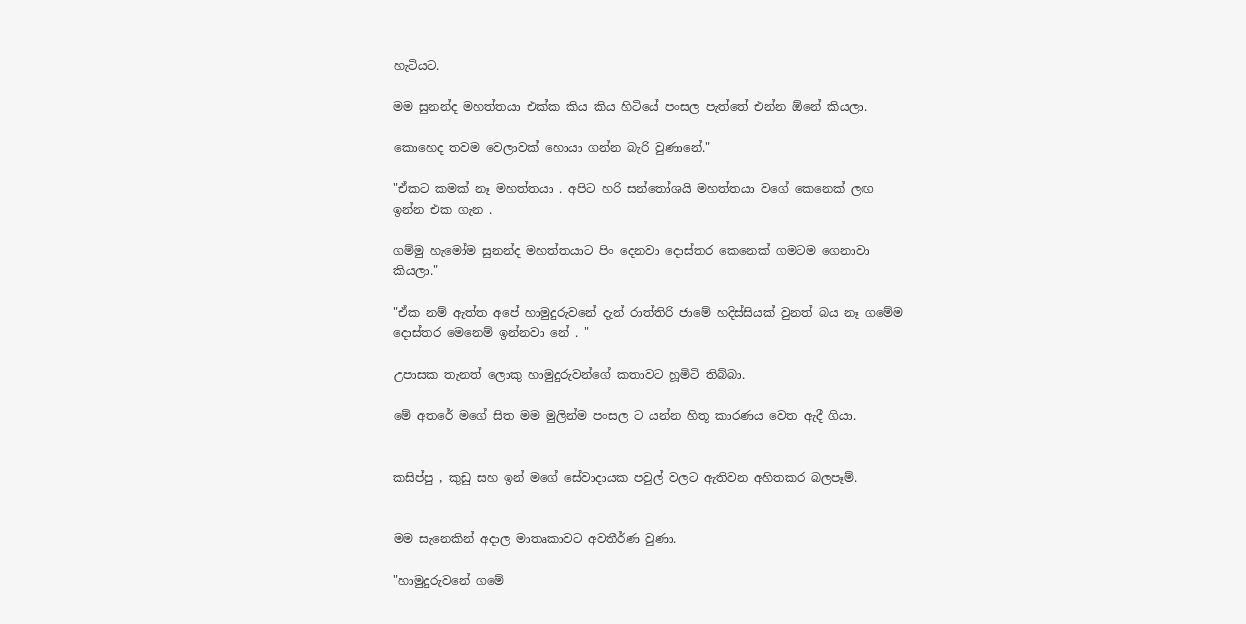හැටියට.

මම සුනන්ද මහත්තයා එක්ක කිය කිය හිටියේ පංසල පැත්තේ එන්න ඕනේ කියලා.

කොහෙද තවම වෙලාවක් හොයා ගන්න බැරි වුණානේ."

"ඒකට කමක් නෑ මහත්තයා . අපිට හරි සන්තෝශයි මහත්තයා වගේ කෙනෙක් ලඟ ඉන්න එක ගැන .

ගම්මු හැමෝම සුනන්ද මහත්තයාට පිං දෙනවා දොස්තර කෙනෙක් ගමටම ගෙනාවා කියලා."

"ඒක නම් ඇත්ත අපේ හාමුදුරුවනේ දැන් රාත්තිරි ජාමේ හදිස්සියක් වුනත් බය නෑ ගමේම දොස්තර මෙනෙම් ඉන්නවා නේ . "

උපාසක තැනත් ලොකු හාමුදුරුවන්ගේ කතාවට හූමිටි තිබ්බා.

මේ අතරේ මගේ සිත මම මුලින්ම පංසල ට යන්න හිතූ කාරණය වෙත ඇදී ගියා.


කසිප්පු , කුඩු සහ ඉන් මගේ සේවාදායක පවුල් වලට ඇතිවන අහිතකර බලපෑම්.


මම සැනෙකින් අදාල මාතෘකාවට අවතීර්ණ වුණා.

"හාමුදුරුවනේ ගමේ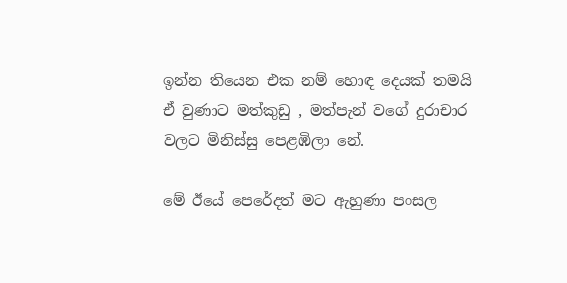ඉන්න තියෙන එක නම් හොඳ දෙයක් තමයි ඒ වුණාට මත්කුඩු , මත්පැන් වගේ දුරාචාර වලට මිනිස්සු පෙළඹිලා නේ.

මේ ඊයේ පෙරේදත් මට ඇහුණා පංසල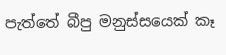පැත්තේ බීපු මනුස්සයෙක් කෑ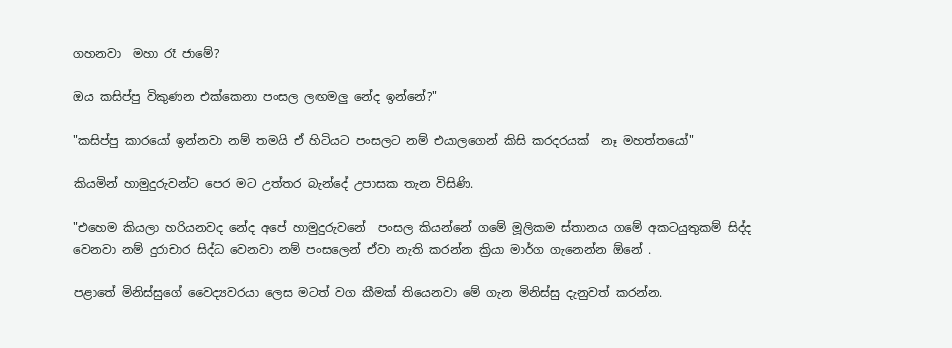ගහනවා  මහා රෑ ජාමේ?

ඔය කසිප්පු විකුණන එක්කෙනා පංසල ලඟමලු නේද ඉන්නේ?"

"කසිප්පු කාරයෝ ඉන්නවා නම් තමයි ඒ හිටියට පංසලට නම් එයාලගෙන් කිසි කරදරයක්  නෑ මහත්තයෝ"

කියමින් හාමුදුරුවන්ට පෙර මට උත්තර බැන්දේ උපාසක තැන විසිණි.

"එහෙම කියලා හරියනවද නේද අපේ හාමුදුරුවනේ  පංසල කියන්නේ ගමේ මූලිකම ස්තානය ගමේ අකටයුතුකම් සිද්ද වෙනවා නම් දුරාචාර සිද්ධ වෙනවා නම් පංසලෙන් ඒවා නැති කරන්න ක්‍රියා මාර්ග ගැනෙන්න ඕනේ .

පළාතේ මිනිස්සුගේ වෛද්‍යවරයා ලෙස මටත් වග කීමක් තියෙනවා මේ ගැන මිනිස්සු දැනුවත් කරන්න.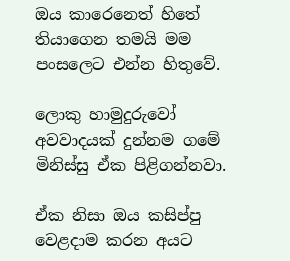ඔය කාරෙනෙත් හිතේ තියාගෙන තමයි මම පංසලෙට එන්න හිතුවේ.

ලොකු හාමුදුරුවෝ අවවාදයක් දුන්නම ගමේ මිනිස්සු ඒක පිළිගන්නවා.

ඒක නිසා ඔය කසිප්පු වෙළදාම කරන අයට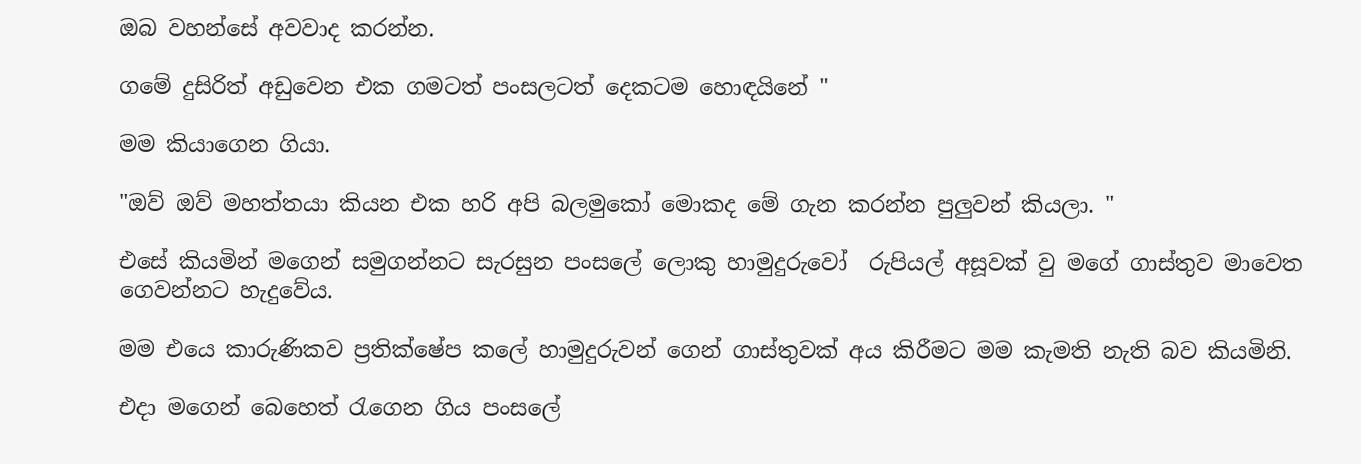ඔබ වහන්සේ අවවාද කරන්න.

ගමේ දුසිරිත් අඩුවෙන එක ගමටත් පංසලටත් දෙකටම හොඳයිනේ "

මම කියාගෙන ගියා.

"ඔව් ඔව් මහත්තයා කියන එක හරි අපි බලමුකෝ මොකද මේ ගැන කරන්න පුලුවන් කියලා. "

එසේ කියමින් මගෙන් සමුගන්නට සැරසුන පංසලේ ලොකු හාමුදුරුවෝ  රුපියල් අසූවක් වු මගේ ගාස්තුව මාවෙත ගෙවන්නට හැදුවේය.

මම එයෙ කාරුණිකව ප්‍රතික්ෂේප කලේ හාමුදුරුවන් ගෙන් ගාස්තුවක් අය කිරීමට මම කැමති නැති බව කියමිනි.

එදා මගෙන් බෙහෙත් රැගෙන ගිය පංසලේ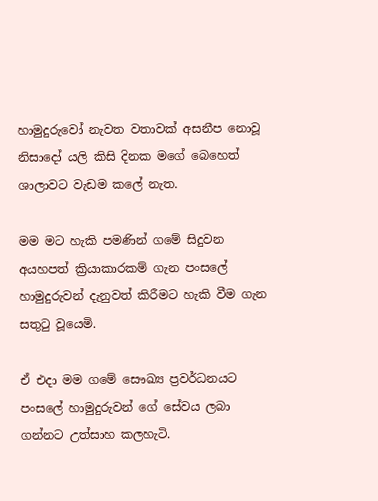හාමුදුරුවෝ නැවත වතාවක් අසනීප නොවූ නිසාදෝ යලි කිසි දිනක මගේ බෙහෙත් ශාලාවට වැඩම කලේ නැත.

මම මට හැකි පමණින් ගමේ සිදුවන අයහපත් ක්‍රියාකාරකම් ගැන පංසලේ හාමුදුරුවන් දැනුවත් කිරීමට හැකි වීම ගැන සතුටු වූයෙමි.

ඒ එදා මම ගමේ සෞඛ්‍ය ප්‍රවර්ධනයට පංසලේ හාමුදුරුවන් ගේ සේවය ලබා ගන්නට උත්සාහ කලහැටි.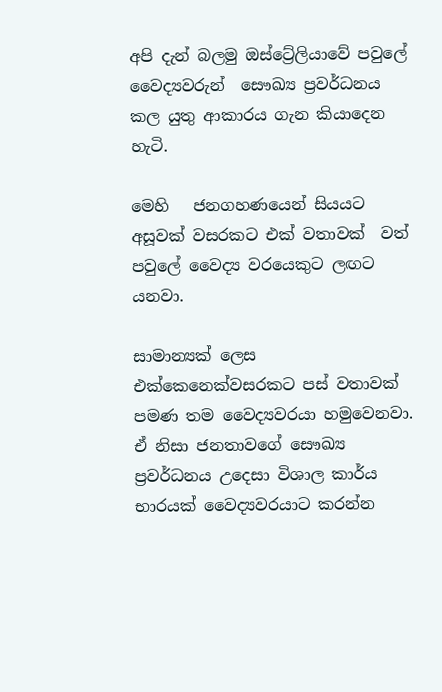අපි දැන් බලමු ඔස්ට්‍රේලියාවේ පවුලේ වෛද්‍යවරුන්  සෞඛ්‍ය ප්‍රවර්ධනය කල යුතු ආකාරය ගැන කියාදෙන හැටි.

මෙහි   ජනගහණයෙන් සියයට අසූවක් වසරකට එක් වතාවක්  වත් පවුලේ වෛද්‍ය වරයෙකුට ලඟට යනවා.

සාමාන්‍යක් ලෙස එක්කෙනෙක්වසරකට පස් වතාවක් පමණ තම වෛද්‍යවරයා හමුවෙනවා. ඒ නිසා ජනතාවගේ සෞඛ්‍ය ප්‍රවර්ධනය උදෙසා විශාල කාර්ය භාරයක් වෛද්‍යවරයාට කරන්න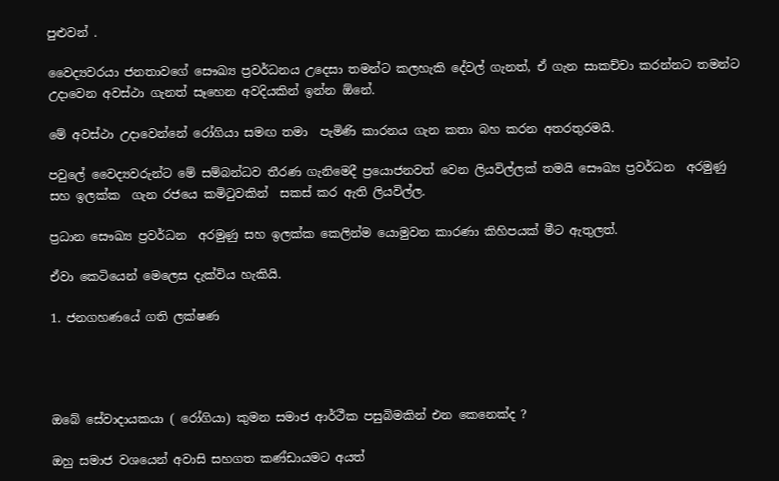පුළුවන් .

වෛද්‍යවරයා ජනතාවගේ සෞඛ්‍ය ප්‍රවර්ධනය උදෙසා තමන්ට කලහැකි දේවල් ගැනත්, ඒ ගැන සාකච්චා කරන්නට තමන්ට උදාවෙන අවස්ථා ගැනත් සෑහෙන අවදියකින් ඉන්න ඕනේ.

මේ අවස්ථා උදාවෙන්නේ රෝගියා සමඟ තමා  පැමිණි කාරනය ගැන කතා බහ කරන අතරතුරමයි.

පවුලේ වෛද්‍යවරුන්ට මේ සම්බන්ධව තීරණ ගැනිමෙදී ප්‍රයොජනවත් වෙන ලියවිල්ලක් තමයි සෞඛ්‍ය ප්‍රවර්ධන  අරමුණු සහ ඉලක්ක  ගැන රජයෙ කමිටුවකින්  සකස් කර ඇති ලියවිල්ල.

ප්‍රධාන සෞඛ්‍ය ප්‍රවර්ධන  අරමුණු සහ ඉලක්ක කෙලින්ම යොමුවන කාරණා කිහිපයක් මීට ඇතුලත්.

ඒවා කෙටියෙන් මෙලෙස දැක්විය හැකියි.

1. ජනගහණයේ ගති ලක්ෂණ




ඔබේ සේවාදායකයා ( රෝගියා) කුමන සමාජ ආර්ථීක පසුබිමකින් එන කෙනෙක්ද ?

ඔහු සමාජ වශයෙන් අවාසි සහගත කණ්ඩායමට අයත්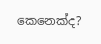කෙනෙක්ද?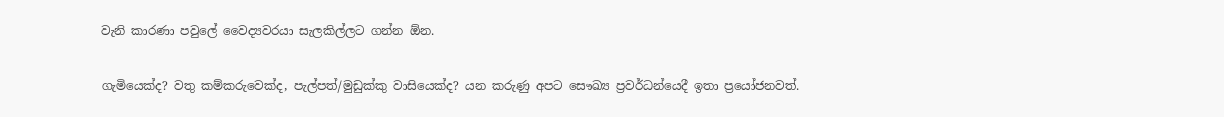වැනි කාරණා පවුලේ වෛද්‍යවරයා සැලකිල්ලට ගන්න ඕන.

ගැමියෙක්ද? වතු කම්කරුවෙක්ද, පැල්පත්/මුඩුක්කු වාසියෙක්ද? යන කරුණු අපට සෞඛ්‍ය ප්‍රවර්ධන්යෙදී ඉතා ප්‍රයෝජනවත්.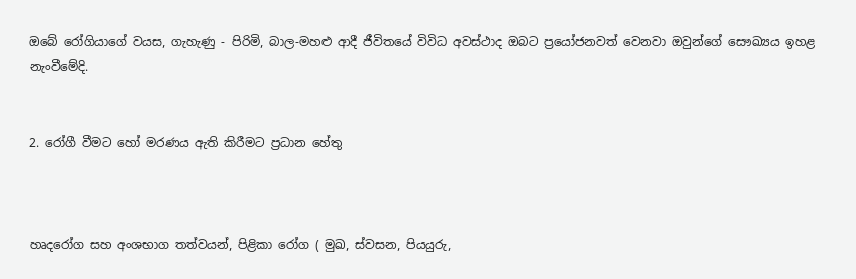ඔබේ රෝගියාගේ වයස, ගැහැණු - පිරිමි, බාල-මහළු ආදී ජීවිතයේ විවිධ අවස්ථාද ඔබට ප්‍රයෝජනවත් වෙනවා ඔවුන්ගේ සෞඛ්‍යය ඉහළ නැංවීමේදි.


2. රෝගී වීමට හෝ මරණය ඇති කිරීමට ප්‍රධාන හේතු



හෘදරෝග සහ අංශභාග තත්වයන්, පිළිකා රෝග ( මුඛ, ස්වසන, පියයුරු,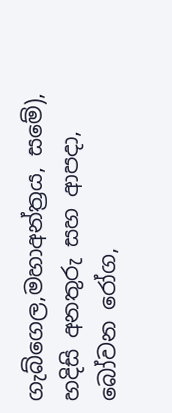ගැබ්ගෙල,මහාඅන්ත්‍රය, සමේ), හදිසි අනතුරු සහ ආපදා, බෝවන රෝග,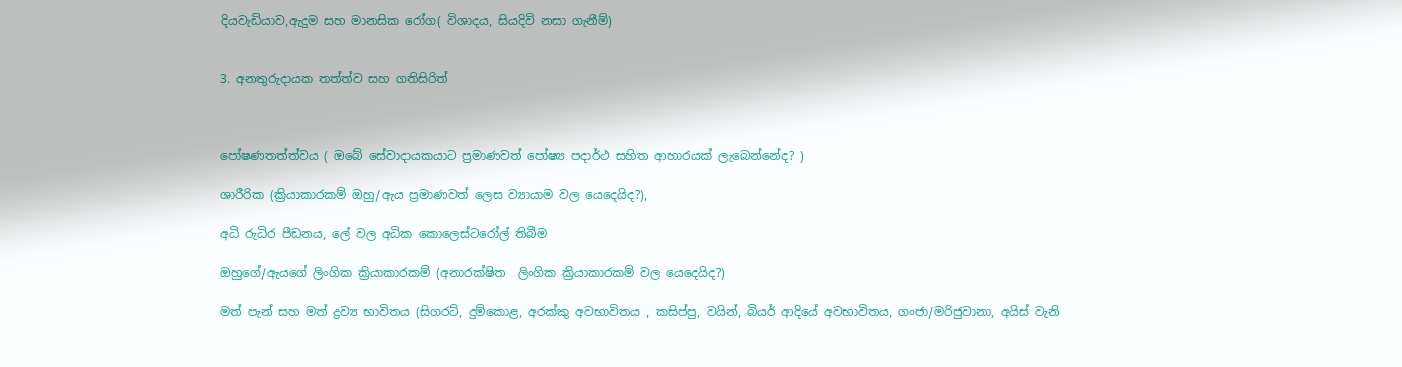දියවැඩියාව,ඇදුම සහ මානසික රෝග( විශාදය, සියදිවි නසා ගැනීම්)


3. අනතුරුදායක තත්ත්ව සහ ගතිසිරිත්



පෝෂණතත්ත්වය ( ඔබේ සේවාදායකයාට ප්‍රමාණවත් පෝෂ්‍ය පදාර්ථ සහිත ආහාරයක් ලැබෙන්නේද? )

ශාරීරික (ක්‍රියාකාරකම් ඔහු/ඇය ප්‍රමාණවත් ලෙස ව්‍යායාම වල යෙදෙයිද?),

අධි රුධිර පීඩනය, ලේ වල අධික කොලෙස්ටරෝල් තිබීම

ඔහුගේ/ඇයගේ ලිංගික ක්‍රියාකාරකම් (අනාරක්ෂිත  ලිංගික ක්‍රියාකාරකම් වල යෙදෙයිද?)

මත් පැන් සහ මත් ද්‍රව්‍ය භාවිතය (සිගරට්, දුම්කොළ, අරක්කු අවභාවිතය , කසිප්පු, වයින්, බියර් ආදියේ අවභාවිතය, ගංජා/මරිජුවානා, අයිස් වැනි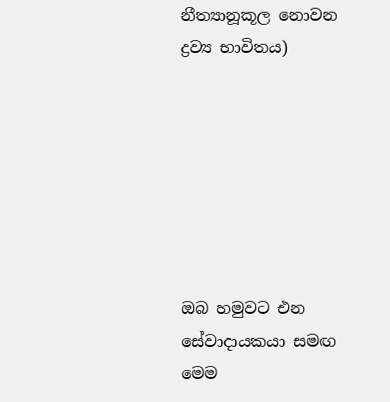නීත්‍යානූකූල නොවන ද්‍රව්‍ය භාවිතය)







ඔබ හමුවට එන සේවාදායකයා සමඟ මෙම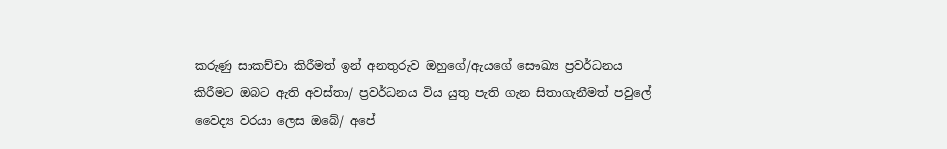කරුණු සාකච්චා කිරීමත් ඉන් අනතුරුව ඔහුගේ/ඇයගේ සෞඛ්‍ය ප්‍රවර්ධනය කිරීමට ඔබට ඇති අවස්තා/ ප්‍රවර්ධනය විය යුතු පැති ගැන සිතාගැනීමත් පවුලේ වෛද්‍ය වරයා ලෙස ඔබේ/ අපේ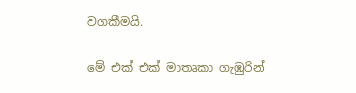වගකීමයි.

මේ එක් එක් මාතෘකා ගැඹුරින්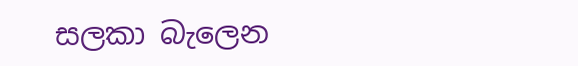සලකා බැලෙන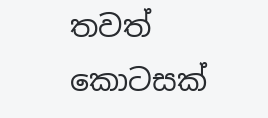තවත් කොටසක්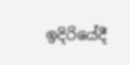ඉදිරියේදී